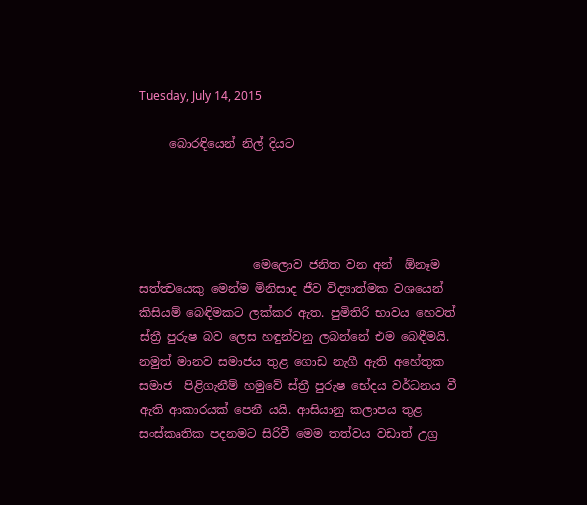Tuesday, July 14, 2015

     බොරඳියෙන් නිල් දියට




                   මෙලොව ජනිත වන අන්  ඕනෑම සත්ත්‍වයෙකු මෙන්ම මිනිසාද ජීව විද්‍යාත්මක වශයෙන් කිසියම් බෙඳිමකට ලක්කර ඇත. පුමිතිරි භාවය හෙවත් ස්ත්‍රී පුරුෂ බව ලෙස හඳුන්වනු ලබන්නේ එම බෙඳීමයි. නමුත් මානව සමාජය තුළ ගොඩ නැගී ඇති අහේතුක සමාජ  පිළිගැනීම් හමුවේ ස්ත්‍රී පුරුෂ භේදය වර්ධනය වී ඇති ආකාරයක් පෙනී යයි. ආසියානු කලාපය තුළ සංස්කෘතික පදනමට සිරිවී මෙම තත්වය වඩාත් උග්‍ර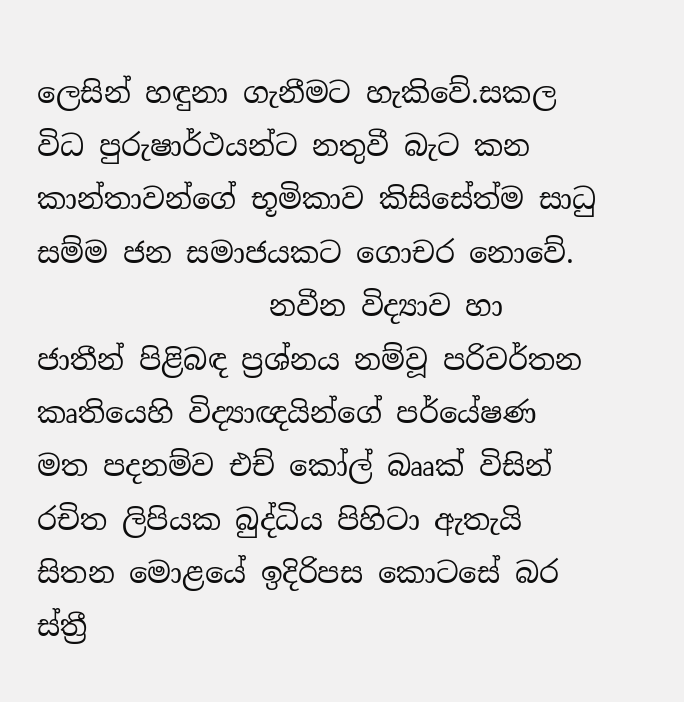ලෙසින් හඳුනා ගැනීමට හැකිවේ.සකල විධ පුරුෂාර්ථයන්ට නතුවී බැට කන කාන්තාවන්ගේ භූමිකාව කිසිසේත්ම සාධු සම්ම ජන සමාජයකට ගොචර නොවේ.
                නවීන විද්‍යාව හා ජාතීන් පිළිබඳ ප්‍රශ්නය නම්වූ පරිවර්තන කෘතියෙහි විද්‍යාඥයින්ගේ පර්යේෂණ මත පදනම්ව එච් කෝල් බෲක් විසින් රචිත ලිපියක බුද්ධිය පිහිටා ඇතැයි සිතන මොළයේ ඉදිරිපස කොටසේ බර ස්ත්‍රී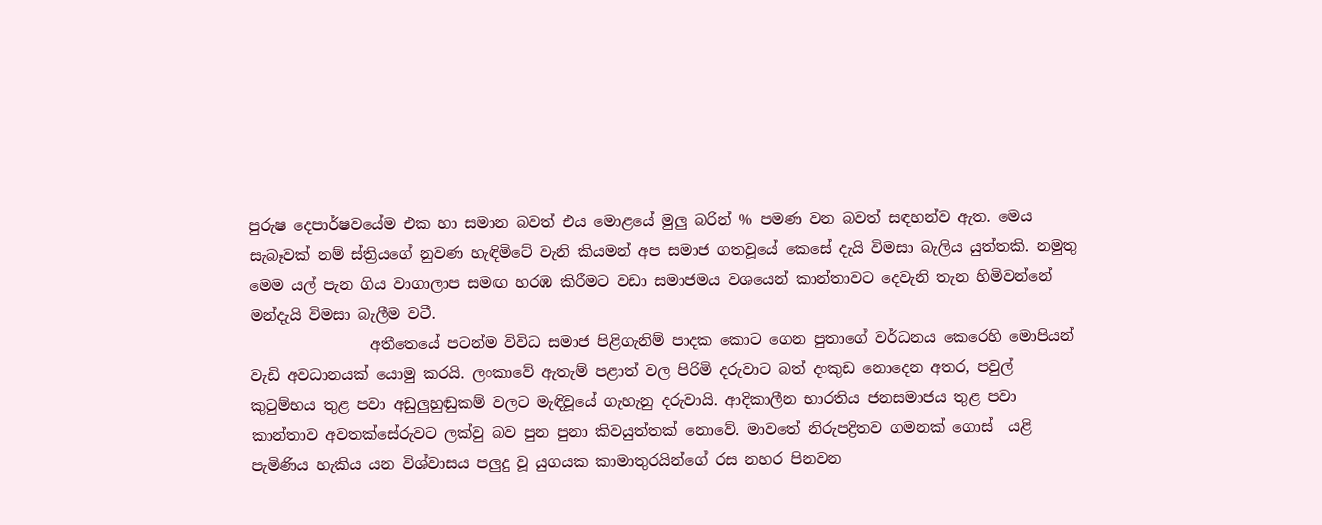පුරුෂ දෙපාර්ෂවයේම එක හා සමාන බවත් එය මොළයේ මුලු බරින් % පමණ වන බවත් සඳහන්ව ඇත. මෙය සැබෑවක් නම් ස්ත්‍රියගේ නුවණ හැඳිමිටේ වැනි කියමන් අප සමාජ ගතවූයේ කෙසේ දැයි විමසා බැලිය යුත්තකි. නමුතු මෙම යල් පැන ගිය වාගාලාප සමඟ හරඹ කිරීමට වඩා සමාජමය වශයෙන් කාන්තාවට දෙවැනි තැන හිමිවන්නේ මන්දැයි විමසා බැලීම වටී.
                අතීතෙයේ පටන්ම විවිධ සමාජ පිළිගැනිම් පාදක කොට ගෙන පුතාගේ වර්ධනය කෙරෙහි මොපියන් වැඩි අවධානයක් යොමු කරයි. ලංකාවේ ඇතැම් පළාත් වල පිරිමි දරුවාට බත් දංකුඩ නොදෙන අතර, පවුල් කුටුම්භය තුළ පවා අඩුලුහුඬුකම් වලට මැඳිවූයේ ගැහැනු දරුවායි. ආදිකාලීන භාරතිය ජනසමාජය තුළ පවා කාන්තාව අවතක්සේරුවට ලක්වු බව පුන පුනා කිවයුත්තක් නොවේ. මාවතේ නිරුපද්‍රිතව ගමනක් ගොස්  යළි පැමිණිය හැකිය යන විශ්වාසය පලුදු වූ යුගයක කාමාතුරයින්ගේ රස නහර පිනවන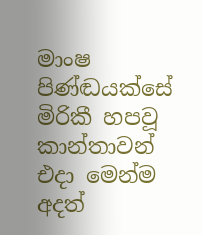මාංෂ පිණ්ඬයක්සේ මිරිකී හපවූ කාන්තාවන් එදා මෙන්ම අදත්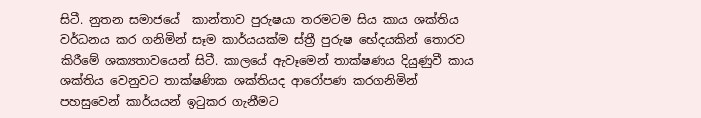සිටී. නුතන සමාජයේ  කාන්තාව පුරුෂයා තරමටම සිය කාය ශක්තිය වර්ධනය කර ගනිමින් සෑම කාර්යයක්ම ස්ත්‍රී පුරුෂ භේදයකින් තොරව කිරීමේ ශක්‍යතාවයෙන් සිටී. කාලයේ ඇවෑමෙන් තාක්ෂණය දියුණුවී කාය ශක්තිය වෙනුවට තාක්ෂණික ශක්තියද ආරෝපණ කරගනිමින් පහසුවෙන් කාර්යයන් ඉටුකර ගැනීමට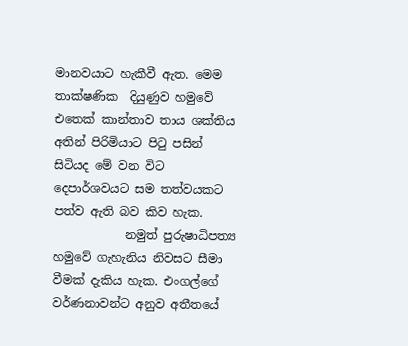මානවයාට හැකීවී ඇත. මෙම තාක්ෂණික  දියුණුව හමුවේ එතෙක් කාන්තාව තාය ශක්තිය අතින් පිරිමියාට පිටු පසින් සිටියද මේ වන විට දෙපාර්ශවයට සම තත්වයකට පත්ව ඇති බව කිව හැක.
            නමුත් පුරුෂාධිපත්‍ය හමුවේ ගැහැනිය නිවසට සීමා වීමක් දැකිය හැක. එංගල්ගේ වර්ණනාවන්ට අනුව අතීතයේ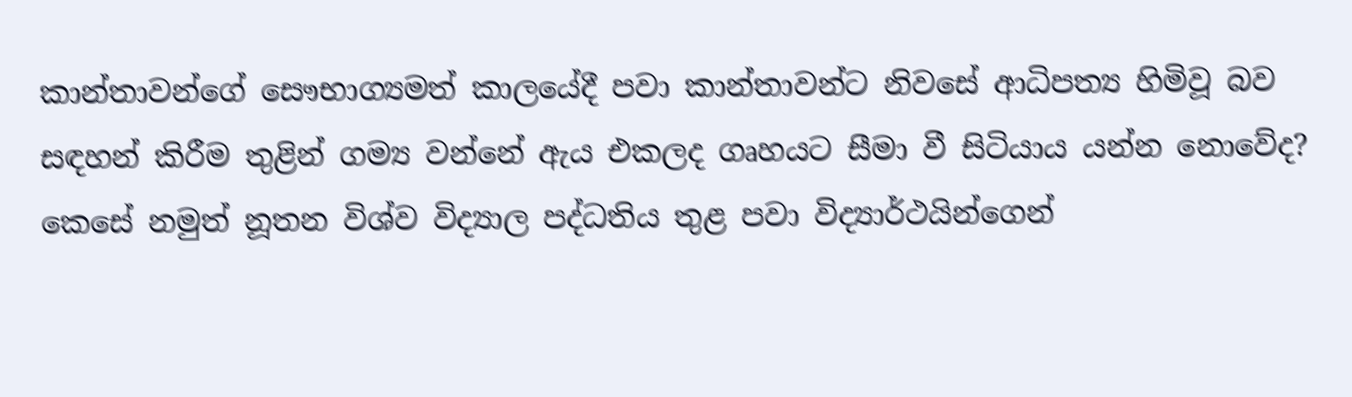කාන්තාවන්ගේ සෞභාග්‍යමත් කාලයේදී පවා කාන්තාවන්ට නිවසේ ආධිපත්‍ය හිමිවූ බව සඳහන් කිරීම තුළින් ගම්‍ය වන්නේ ඇය එකලද ගෘහයට සීමා වී සිටියාය යන්න නොවේද? කෙසේ නමුත් නූතන විශ්ව විද්‍යාල පද්ධතිය තුළ පවා විද්‍යාර්ථයින්ගෙන්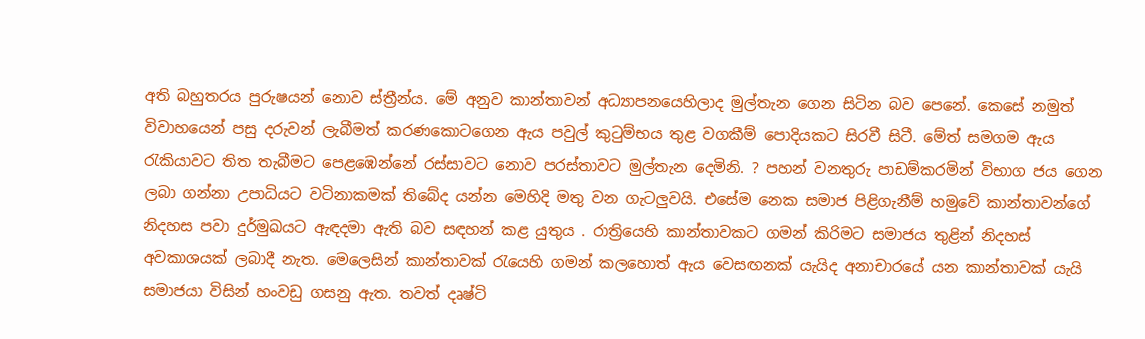අති බහුතරය පුරුෂයන් නොව ස්ත්‍රීන්ය. මේ අනුව කාන්තාවන් අධ්‍යාපනයෙහිලාද මුල්තැන ගෙන සිටින බව පෙනේ. කෙසේ නමුත් විවාහයෙන් පසු දරුවන් ලැබීමත් කරණකොටගෙන ඇය පවුල් කුටුම්භය තුළ වගකීම් පොදියකට සිරවී සිටී. මේත් සමගම ඇය රැකියාවට තිත තැබීමට පෙළඹෙන්නේ රස්සාවට නොව පරස්තාවට මුල්තැන දෙමිනි. ? පහන් වනතුරු පාඩම්කරමින් විභාග ජය ගෙන ලබා ගන්නා උපාධියට වටිනාකමක් තිබේද යන්න මෙහිදි මතු වන ගැටලුවයි. එසේම නෙක සමාජ පිළිගැනීම් හමුවේ කාන්තාවන්ගේ නිදහස පවා දුර්මුඛයට ඇඳදමා ඇති බව සඳහන් කළ යුතුය . රාත්‍රියෙහි කාන්තාවකට ගමන් කිරිමට සමාජය තුළින් නිදහස් අවකාශයක් ලබාදී නැත. මෙලෙසින් කාන්තාවක් රැයෙහි ගමන් කලහොත් ඇය වෙසඟනක් යැයිද අනාචාරයේ යන කාන්තාවක් යැයි සමාජයා විසින් හංවඩු ගසනු ඇත. තවත් දෘෂ්ටි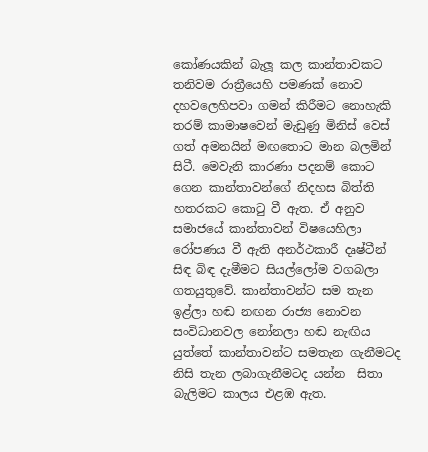කෝණයකින් බැලූ කල කාන්තාවකට තනිවම රාත්‍රීයෙහි පමණක් නොව දහවලෙහිපවා ගමන් කිරීමට නොහැකි තරම් කාමාෂවෙන් මැඩුණු මිනිස් වෙස් ගත් අමනයින් මඟතොට මාන බලමින් සිටී. මෙවැනි කාරණා පදනම් කොට ගෙන කාන්තාවන්ගේ නිදහස බිත්ති හතරකට කොටු වී ඇත. ඒ අනුව සමාජයේ කාන්තාවන් විෂයෙහිලා රෝපණය වී ඇති අනර්ථකාරී දෘෂ්ටීන් සිඳ බිඳ දැමීමට සියල්ලෝම වගබලා ගතයුතුවේ. කාන්තාවන්ට සම තැන ඉළ්ලා හඬ නඟන රාජ්‍ය නොවන සංවිධානවල නෝනලා හඬ නැඟිය යුත්තේ කාන්තාවන්ට සමතැන ගැනීමටද නිසි තැන ලබාගැනීමටද යන්න  සිතා බැලිමට කාලය එළඹ ඇත.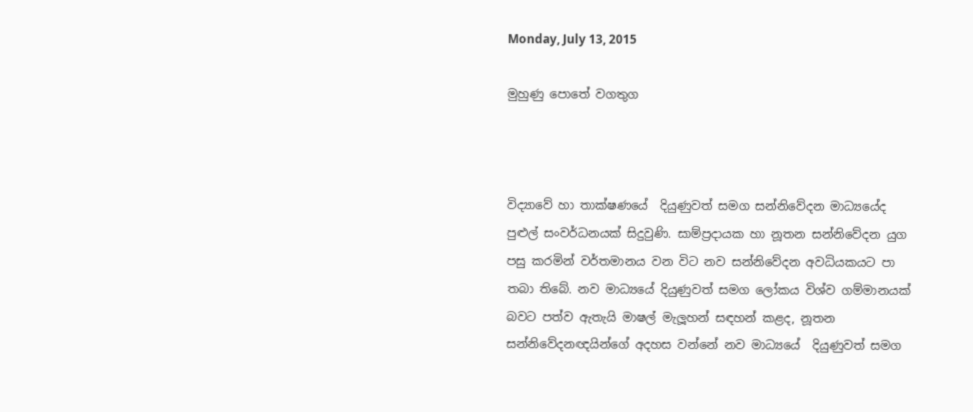Monday, July 13, 2015

මුහුණු පොතේ වගතුග



විද්‍යාවේ හා තාක්ෂණයේ  දියුණුවත් සමග සන්නිවේදන මාධ්‍යයේද පුළුල් සංවර්ධනයක් සිදුවුණි. සාම්ප්‍රදායක හා නූතන සන්නිවේදන යුග පසු කරමින් වර්තමානය වන විට නව සන්නිවේදන අවධියකයට පා තබා තිබේ. නව මාධ්‍යයේ දියුණුවත් සමග ලෝකය විශ්ව ගම්මානයක් බවට පත්ව ඇතැයි මාෂල් මැලූහන් සඳහන් කළද, නූතන සන්නිවේදනඥයින්ගේ අදහස වන්නේ නව මාධ්‍යයේ  දියුණුවත් සමග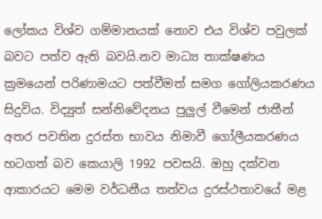ලෝකය විශ්ව ගම්මානයක් නොව එය විශ්ව පවුලක් බවට පත්ව ඇති බවයි.නව මාධ්‍ය තාක්ෂණය ක්‍රමයෙන් පරිණාමයට පත්වීමත් සමග ගෝලියකරණය සිදුවිය. විද්‍යුත් සන්නිවේදනය පුලුල් වීමෙන් ජාතීන් අතර පවතින දුරස්ත භාවය නිමාවී ගෝලීයකරණය හටගත් බව කෙයාලි 1992 පවසයි. ඔහු දක්වන ආකාරයට මෙම වර්ධනීය තත්වය දුරස්ථතාවයේ මළ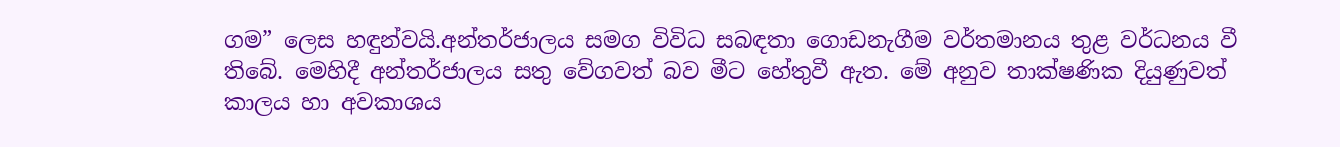ගම” ලෙස හඳුන්වයි.අන්තර්ජාලය සමග විවිධ සබඳතා ගොඩනැගීම වර්තමානය තුළ වර්ධනය වී තිබේ. මෙහිදී අන්තර්ජාලය සතු වේගවත් බව මීට හේතුවී ඇත. මේ අනුව තාක්ෂණික දියුණුවත් කාලය හා අවකාශය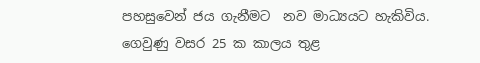පහසුවෙන් ජය ගැනීමට  නව මාධ්‍යයට හැකිවිය.
ගෙවුණු වසර 25 ක කාලය තුළ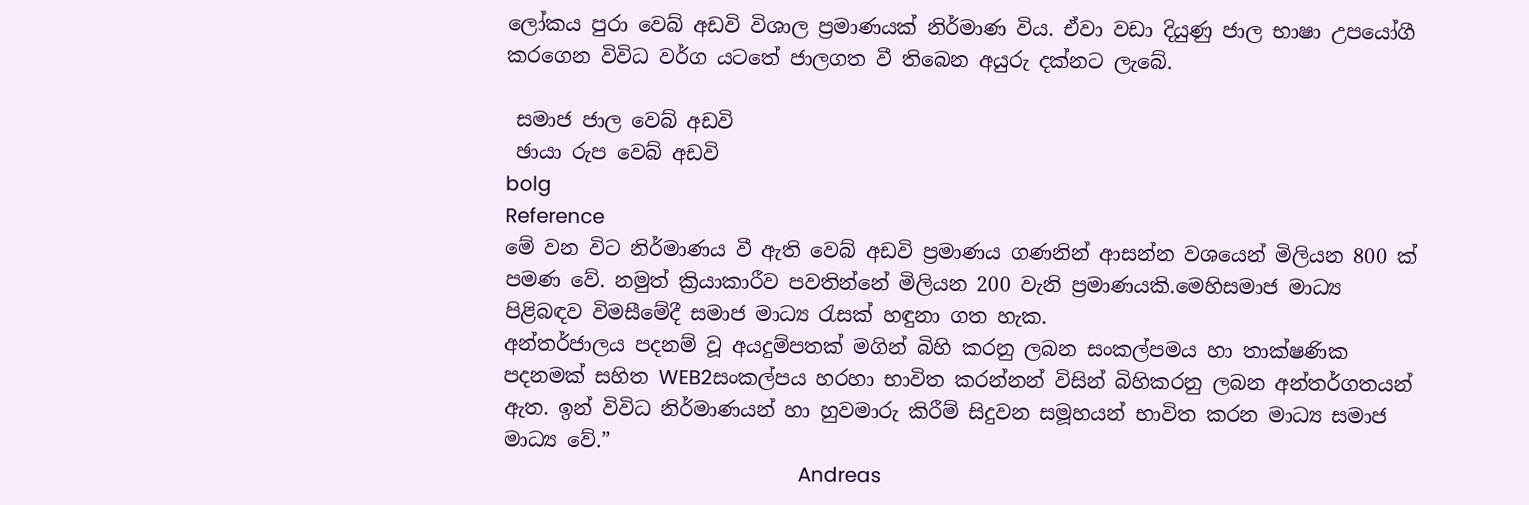ලෝකය පුරා වෙබ් අඩවි විශාල ප්‍රමාණයක් නිර්මාණ විය. ඒවා වඩා දියුණු ජාල භාෂා උපයෝගී කරගෙන විවිධ වර්ග යටතේ ජාලගත වී තිබෙන අයුරු දක්නට ලැබේ.

 සමාජ ජාල වෙබ් අඩවි
 ඡායා රුප වෙබ් අඩවි
bolg
Reference
මේ වන විට නිර්මාණය වී ඇති වෙබ් අඩවි ප්‍රමාණය ගණනින් ආසන්න වශයෙන් මිලියන 800 ක් පමණ වේ. නමුත් ක්‍රියාකාරීව පවතින්නේ මිලියන 200 වැනි ප්‍රමාණයකි.මෙහිසමාජ මාධ්‍ය පිළිබඳව විමසීමේදී සමාජ මාධ්‍ය රැසක් හඳුනා ගත හැක.
අන්තර්ජාලය පදනම් වූ අයදුම්පතක් මගින් බිහි කරනු ලබන සංකල්පමය හා තාක්ෂණික පදනමක් සහිත WEB2සංකල්පය හරහා භාවිත කරන්නන් විසින් බිහිකරනු ලබන අන්තර්ගතයන් ඇත. ඉන් විවිධ නිර්මාණයන් හා හුවමාරු කිරීම් සිදුවන සමූහයන් භාවිත කරන මාධ්‍ය සමාජ මාධ්‍ය වේ.”
                                                           Andreas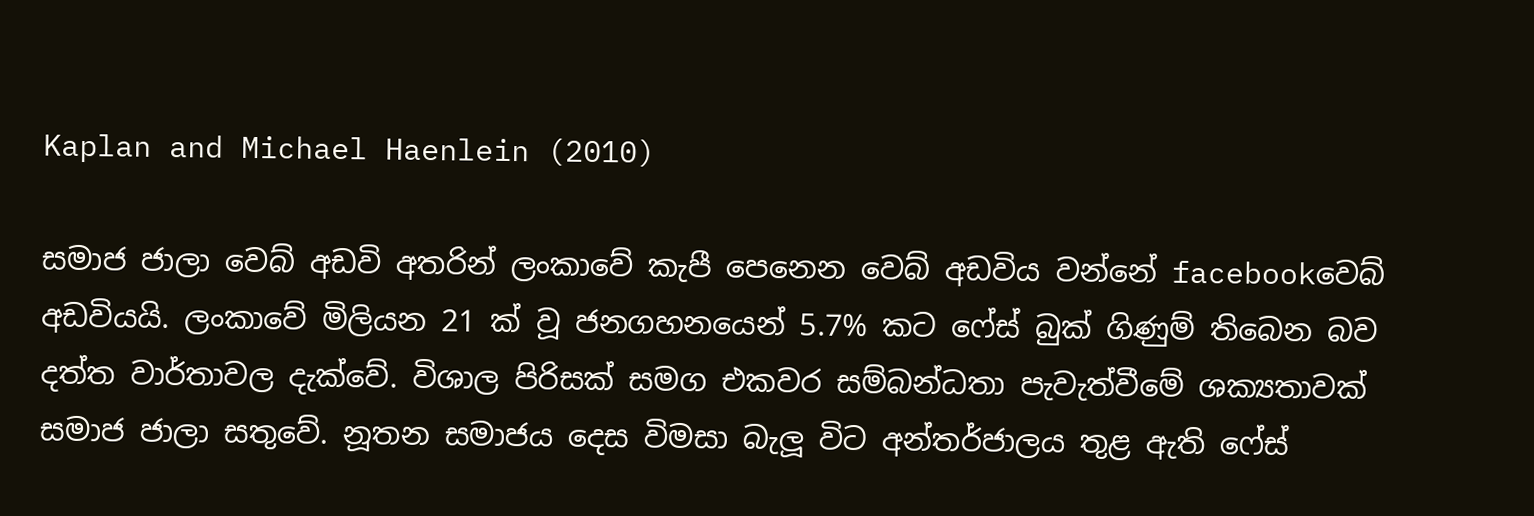Kaplan and Michael Haenlein (2010)

සමාජ ජාලා වෙබ් අඩවි අතරින් ලංකාවේ කැපී පෙනෙන වෙබ් අඩවිය වන්නේ facebookවෙබ් අඩවියයි. ලංකාවේ මිලියන 21 ක් වූ ජනගහනයෙන් 5.7% කට ෆේස් බුක් ගිණුම් තිබෙන බව දත්ත වාර්තාවල දැක්වේ. විශාල පිරිසක් සමග එකවර සම්බන්ධතා පැවැත්වීමේ ශක්‍යතාවක් සමාජ ජාලා සතුවේ. නූතන සමාජය දෙස විමසා බැලූ විට අන්තර්ජාලය තුළ ඇති ෆේස්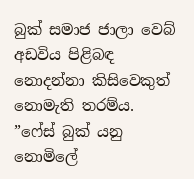බුක් සමාජ ජාලා වෙබ් අඩවිය පිළිබඳ නොදන්නා කිසිවෙකුත් නොමැති තරම්ය.
”ෆේස් බුක් යනු නොමිලේ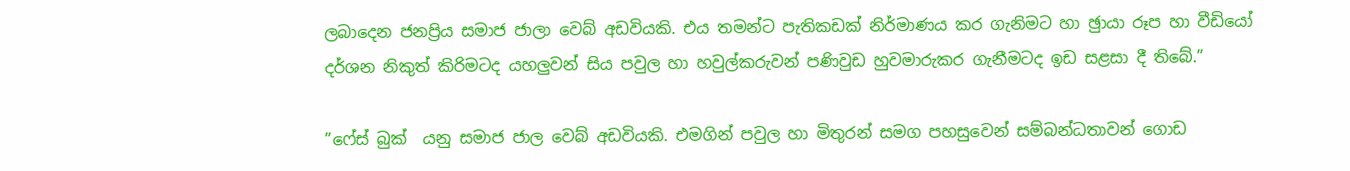ලබාදෙන ජනප්‍රිය සමාජ ජාලා වෙබ් අඩවියකි. එය තමන්ට පැතිකඩක් නිර්මාණය කර ගැනිමට හා ඡුායා රූප හා වීඩියෝ දර්ශන නිකුත් කිරිමටද යහලුවන් සිය පවුල හා හවුල්කරුවන් පණිවුඩ හුවමාරුකර ගැනීමටද ඉඩ සළසා දී තිබේ.”

”ෆේස් බුක්  යනු සමාජ ජාල වෙබ් අඩවියකි. එමගින් පවුල හා මිතුරන් සමග පහසුවෙන් සම්බන්ධතාවන් ගොඩ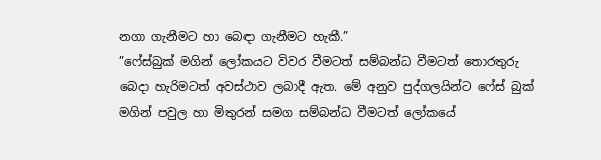නගා ගැනීමට හා බෙඳා ගැනීමට හැකී.”
”ෆේස්බුක් මගින් ලෝකයට විවර වීමටත් සම්බන්ධ වීමටත් තොරතුරු බෙදා හැරිමටත් අවස්ථාව ලබාදී ඇත. මේ අනුව පුද්ගලයින්ට ෆේස් බුක් මගින් පවුල හා මිතුරන් සමග සම්බන්ධ වීමටත් ලෝකයේ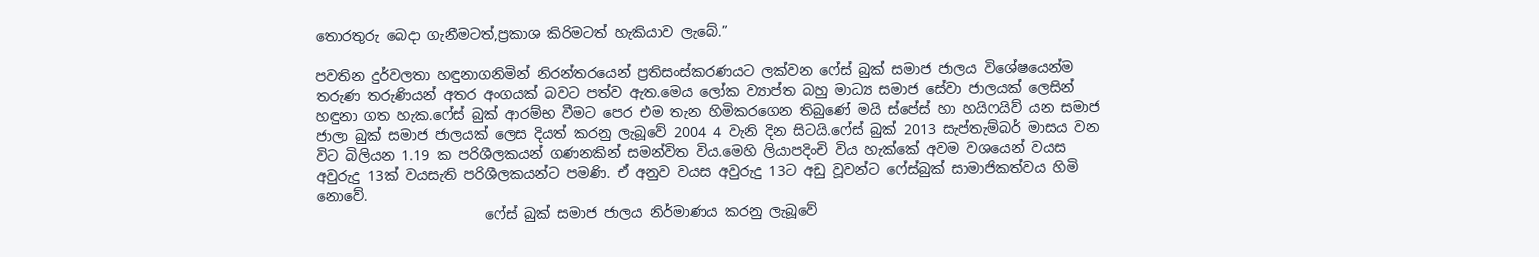තොරතුරු බෙදා ගැනීමටත්,ප්‍රකාශ කිරිමටත් හැකියාව ලැබේ.”

පවතින දුර්වලතා හඳුනාගනිමින් නිරන්තරයෙන් ප්‍රතිසංස්කරණයට ලක්වන ෆේස් බුක් සමාජ ජාලය විශේෂයෙන්ම තරුණ තරුණියන් අතර අංගයක් බවට පත්ව ඇත.මෙය ලෝක ව්‍යාප්ත බහු මාධ්‍ය සමාජ සේවා ජාලයක් ලෙසින් හඳුනා ගත හැක.ෆේස් බුක් ආරම්භ වීමට පෙර එම තැන හිමිකරගෙන තිබුණේ මයි ස්පේස් හා හයිෆයිව් යන සමාජ ජාලා බුක් සමාජ ජාලයක් ලෙස දියත් කරනු ලැබූවේ 2004 4 වැනි දින සිටයි.ෆේස් බුක් 2013 සැප්තැම්බර් මාසය වන විට බිලියන 1.19 ක පරිශීලකයන් ගණනකින් සමන්විත විය.මෙහි ලියාපදිංචි විය හැක්කේ අවම වශයෙන් වයස අවුරුදු 13ක් වයසැති පරිශීලකයන්ට පමණි. ඒ අනුව වයස අවුරුදු 13ට අඩු වූවන්ට ෆේස්බුක් සාමාජිකත්වය හිමි නොවේ.
                        ෆේස් බුක් සමාජ ජාලය නිර්මාණය කරනු ලැබූවේ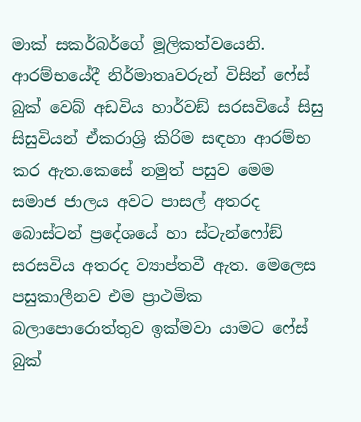මාක් සකර්බර්ගේ මූලිකත්වයෙනි. ආරම්භයේදී නිර්මාතෘවරුන් විසින් ෆේස් බුක් වෙබ් අඩවිය හාර්වඞ් සරසවියේ සිසු  සිසුවියන් ඒකරාශ්‍රි කිරිම සඳහා ආරම්භ කර ඇත.කෙසේ නමුත් පසුව මෙම සමාජ ජාලය අවට පාසල් අතරද බොස්ටන් ප්‍රදේශයේ හා ස්ටැන්ෆෝඞ් සරසවිය අතරද ව්‍යාප්තවී ඇත. මෙලෙස පසුකාලීනව එම ප්‍රාථමික බලාපොරොත්තුව ඉක්මවා යාමට ෆේස් බුක්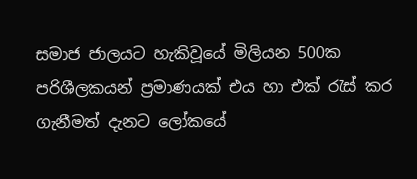සමාජ ජාලයට හැකිවූයේ මිලියන 500ක පරිශීලකයන් ප්‍රමාණයක් එය හා එක් රැස් කර ගැනීමත් දැනට ලෝකයේ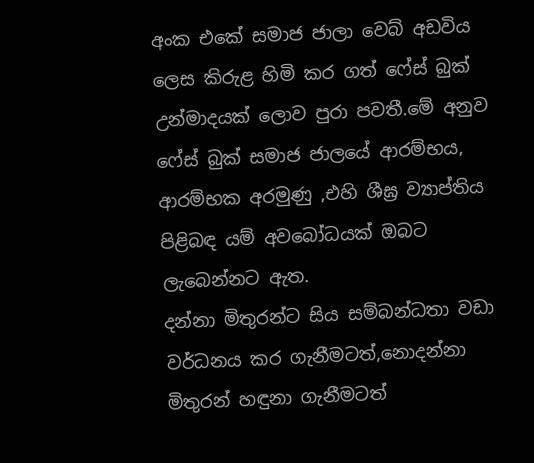අංක එකේ සමාජ ජාලා වෙබ් අඩවිය ලෙස කිරුළ හිමි කර ගත් ෆේස් බුක් උන්මාදයක් ලොව පුරා පවතී.මේ අනුව ෆේස් බුක් සමාජ ජාලයේ ආරම්භය, ආරම්භක අරමුණු ,එහි ශීඝ්‍ර ව්‍යාප්තිය පිළිබඳ යම් අවබෝධයක් ඔබට ලැබෙන්නට ඇත.
දන්නා මිතුරන්ට සිය සම්බන්ධතා වඩා වර්ධනය කර ගැනීමටත්,නොදන්නා මිතුරන් හඳුනා ගැනීමටත්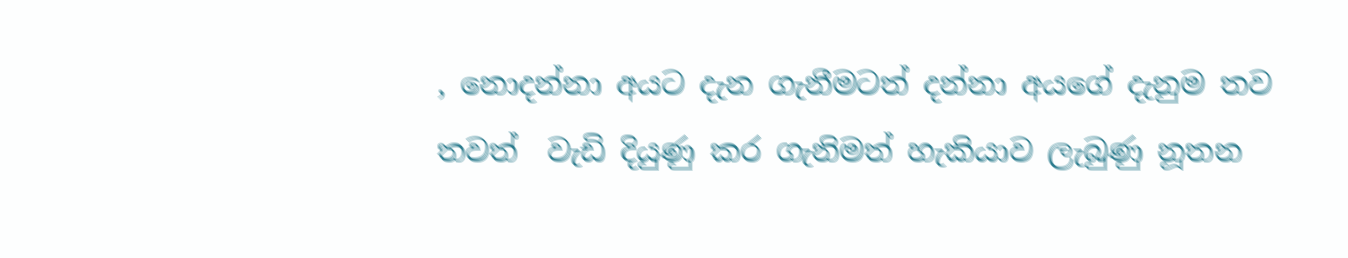, නොදන්නා අයට දැන ගැනීමටත් දන්නා අයගේ දැනුම තව තවත්  වැඩි දියුණු කර ගැනිමත් හැකියාව ලැබුණු නූතන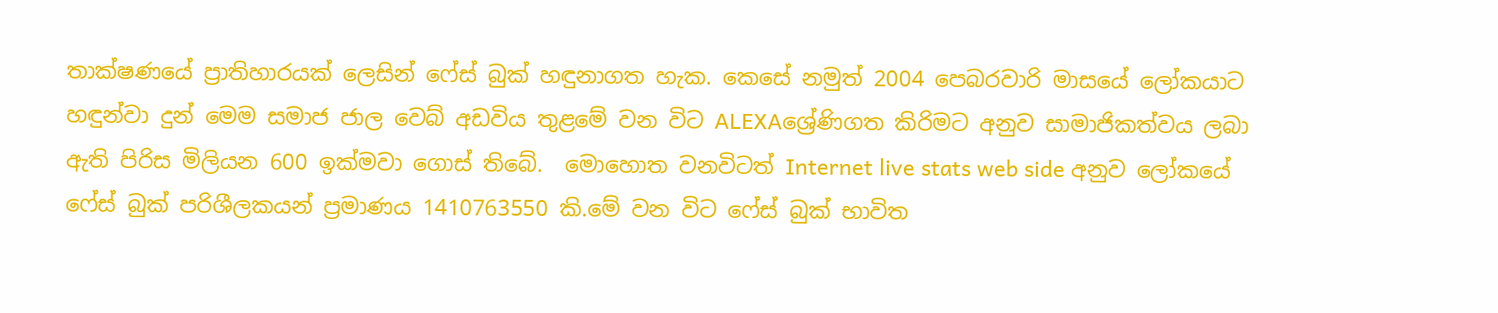තාක්ෂණයේ ප්‍රාතිහාරයක් ලෙසින් ෆේස් බුක් හඳුනාගත හැක. කෙසේ නමුත් 2004 පෙබරවාරි මාසයේ ලෝකයාට හඳුන්වා දුන් මෙම සමාජ ජාල වෙබ් අඩවිය තුළමේ වන විට ALEXAශ්‍රේණිගත කිරිමට අනුව සාමාජිකත්වය ලබා ඇති පිරිස මිලියන 600 ඉක්මවා ගොස් තිබේ.  මොහොත වනවිටත් Internet live stats web side අනුව ලෝකයේ ෆේස් බුක් පරිශීලකයන් ප්‍රමාණය 1410763550 කි.මේ වන විට ෆේස් බුක් භාවිත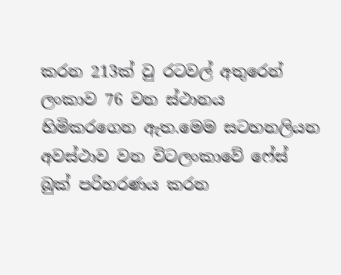කරන 213ක් වු රටවල් අතුරෙන් ලංකාව 76 වන ස්ථානය හිමිකරගෙන ඇත.මෙම සටහනලියන අවස්ථාව වන විටලංකාවේ ෆේස් බුක් පරිහරණය කරන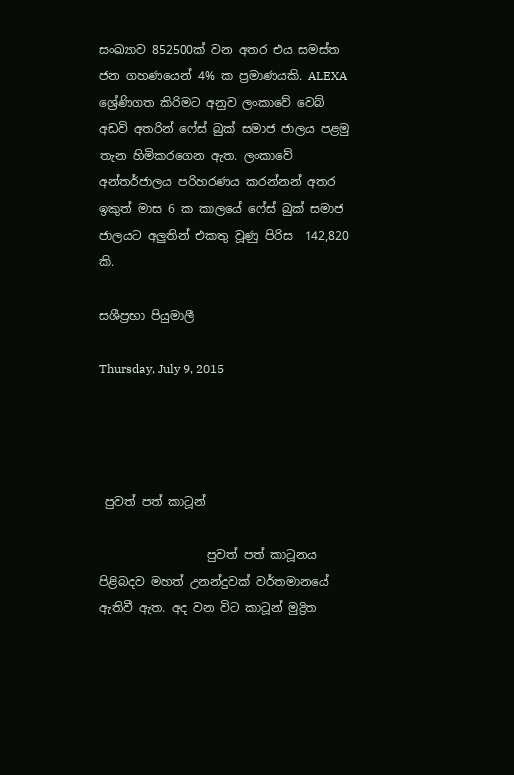සංඛ්‍යාව 852500ක් වන අතර එය සමස්ත ජන ගහණයෙන් 4% ක ප්‍රමාණයකි. ALEXA ශ්‍රේණිගත කිරිමට අනුව ලංකාවේ වෙබ් අඩවි අතරින් ෆේස් බුක් සමාජ ජාලය පළමු තැන හිමිකරගෙන ඇත. ලංකාවේ අන්තර්ජාලය පරිහරණය කරන්නන් අතර ඉකුත් මාස 6 ක කාලයේ ෆේස් බුක් සමාජ ජාලයට අලුතින් එකතු වූණු පිරිස  142,820 කි.

සශීප්‍රභා පියුමාලී

Thursday, July 9, 2015




 පුවත් පත් කාටූන්

                  පුවත් පත් කාටූනය පිළිබදව මහත් උනන්දුවක් වර්තමානයේ ඇතිවී ඇත. අද වන විට කාටූන් මුද්‍රිත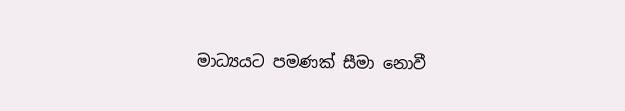මාධ්‍යයට පමණක් සීමා නොවී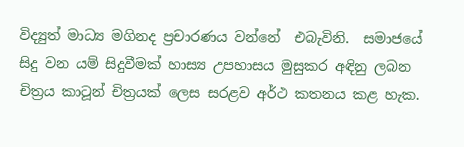විද්‍යුත් මාධ්‍ය මගිනද ප්‍රචාරණය වන්නේ  එබැවිනි.  සමාජයේ සිදු වන යම් සිදුවීමක් හාස්‍ය උපහාසය මුසුකර අඳිනු ලබන චිත්‍රය කාටූන් චිත්‍රයක් ලෙස සරළව අර්ථ කතනය කළ හැක.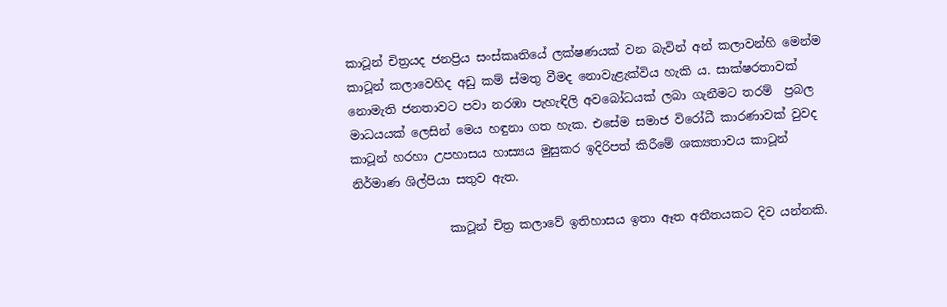කාටූන් චිත්‍රයද ජනප්‍රිය සංස්කෘතියේ ලක්ෂණයක් වන බැවින් අන් කලාවන්හි මෙන්ම කාටූන් කලාවෙහිද අඩු කම් ස්මතු වීමද නොවැළැක්විය හැකි ය. සාක්ෂරතාවක් නොමැති ජනතාවට පවා නරඹා පැහැඳිලි අවබෝධයක් ලබා ගැනීමට තරම්  ප්‍රබල මාධයයක් ලෙසින් මෙය හඳුනා ගත හැක. එසේම සමාජ විරෝධී කාරණාවක් වුවද කාටූන් හරහා උපහාසය හාස්‍යය මුසුකර ඉදිරිපත් කිරීමේ ශක්‍යතාවය කාටූන් නිර්මාණ ශිල්පියා සතුව ඇත.

                කාටූන් චිත්‍ර කලාවේ ඉතිහාසය ඉතා ඈත අතීතයකට දිව යන්නකි.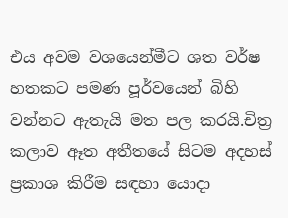එය අවම වශයෙන්මීට ශත වර්ෂ හතකට පමණ පූර්වයෙන් බිහි වන්නට ඇතැයි මත පල කරයි.චිත්‍ර කලාව ඈත අතීතයේ සිටම අදහස් ප්‍රකාශ කිරීම සඳහා යොදා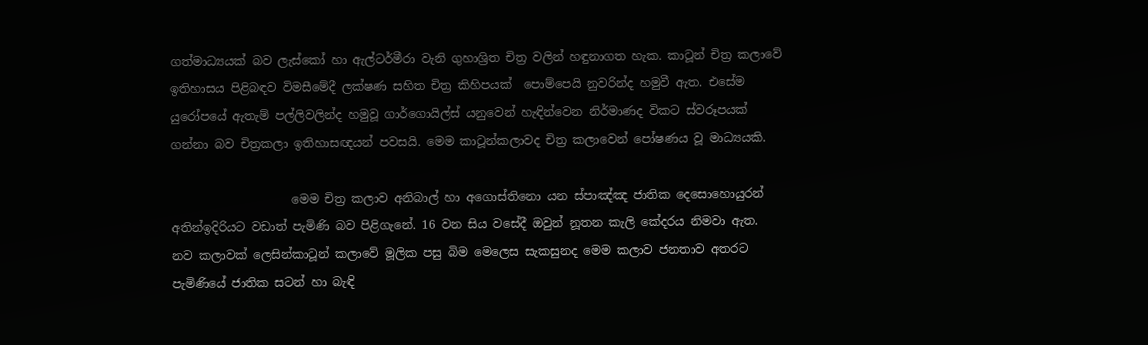ගත්මාධ්‍යයක් බව ලැස්කෝ හා ඇල්ටර්මීරා වැනි ගුහාශ්‍රිත චිත්‍ර වලින් හඳුනාගත හැක. කාටූන් චිත්‍ර කලාවේ ඉතිහාසය පිළිබඳව විමසීමේදී ලක්ෂණ සහිත චිත්‍ර කිහිපයක්  පොම්පෙයි නුවරින්ද හමුවී ඇත. එසේම යුරෝපයේ ඇතැම් පල්ලිවලින්ද හමුවූ ගාර්ගොයිල්ස් යනුවෙන් හැඳින්වෙන නිර්මාණද විකට ස්වරූපයක් ගන්නා බව චිත්‍රකලා ඉතිහාසඥයන් පවසයි. මෙම කාටූන්කලාවද චිත්‍ර කලාවෙන් පෝෂණය වූ මාධ්‍යයකි.

                    මෙම චිත්‍ර කලාව අනිබාල් හා අගොස්තිනො යන ස්පාඤ්ඤ ජාතික දෙසොහොයුරන් අතින්ඉදිරියට වඩාත් පැමිණි බව පිළිගැනේ. 16 වන සිය වසේදී ඔවුන් නූතන කැලි කේදරය නිමවා ඇත. නව කලාවක් ලෙසින්කාටූන් කලාවේ මූලික පසු බිම මෙලෙස සැකසුනද මෙම කලාව ජනතාව අතරට පැමිණියේ ජාතික සටන් හා බැඳි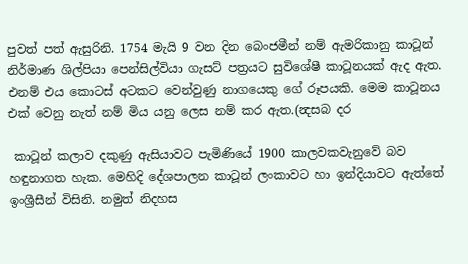පුවත් පත් ඇසුරිනි. 1754 මැයි 9 වන දින බෙංජමීන් නම් ඇමරිකානු කාටූන් නිර්මාණ ශිල්පියා පෙන්සිල්වියා ගැසට් පත්‍රයට සුවිශේෂී කාටූනයක් ඇද ඇත. එනම් එය කොටස් අටකට වෙන්වුණු නාගයෙකු ගේ රූපයකි. මෙම කාටූනය එක් වෙනු නැත් නම් මිය යනු ලෙස නම් කර ඇත.(න්‍දසබ දර

 කාටූන් කලාව දකුණු ඇසියාවට පැමිණියේ 1900 කාලවකවැනුවේ බව හඳුනාගත හැක. මෙහිදි දේශපාලන කාටූන් ලංකාවට හා ඉන්දියාවට ඇත්තේ ඉංශ්‍රීසීන් විසිනි. නමුත් නිදහස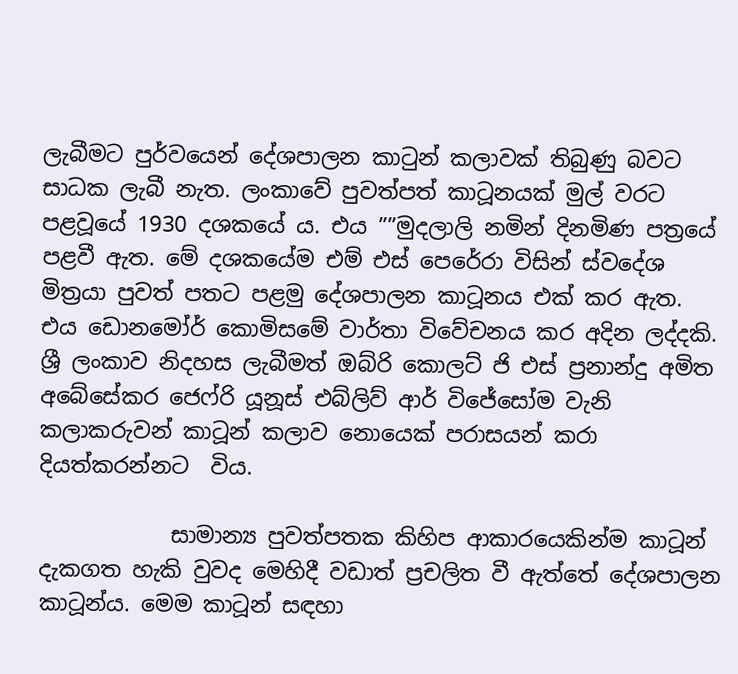ලැබීමට පුර්වයෙන් දේශපාලන කාටුන් කලාවක් තිබුණු බවට සාධක ලැබී නැත. ලංකාවේ පුවත්පත් කාටූනයක් මුල් වරට පළවූයේ 1930 දශකයේ ය. එය ””මුදලාලි නමින් දිනමිණ පත්‍රයේ පළවී ඇත. මේ දශකයේම එම් එස් පෙරේරා විසින් ස්වදේශ මිත්‍රයා පුවත් පතට පළමු දේශපාලන කාටූනය එක් කර ඇත. එය ඩොනමෝර් කොමිසමේ වාර්තා විවේචනය කර අදින ලද්දකි. ශ්‍රී ලංකාව නිදහස ලැබීමත් ඔබ්රි කොලට් ජි එස් ප්‍රනාන්දු අමිත අබේසේකර ජෙෆ්රි යූනූස් එබ්ලිව් ආර් විජේසෝම වැනි කලාකරුවන් කාටූන් කලාව නොයෙක් පරාසයන් කරා දියත්කරන්නට  විය.

            සාමාන්‍ය පුවත්පතක කිහිප ආකාරයෙකින්ම කාටූන් දැකගත හැකි වුවද මෙහිදී වඩාත් ප්‍රචලිත වී ඇත්තේ දේශපාලන කාටූන්ය. මෙම කාටූන් සඳහා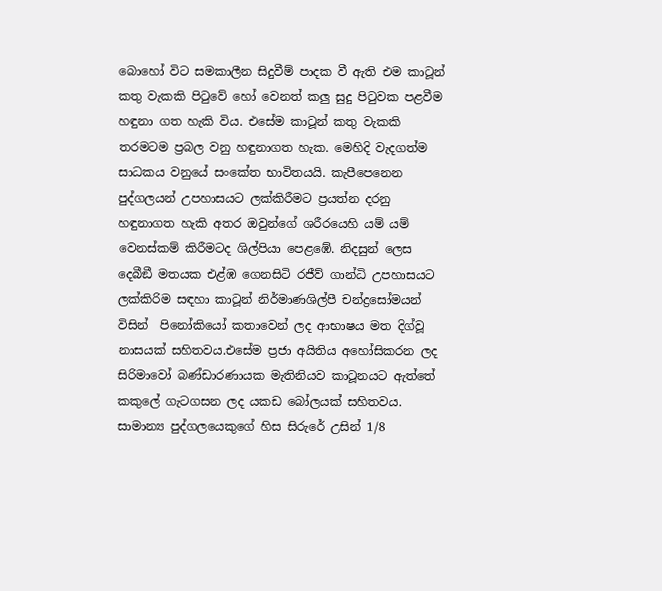බොහෝ විට සමකාලීන සිදුවීම් පාදක වී ඇති එම කාටූන් කතු වැකකි පිටුවේ හෝ වෙනත් කලු සුදු පිටුවක පළවීම හඳුනා ගත හැකි විය. එසේම කාටූන් කතු වැකකි තරමටම ප්‍රබල වනු හඳුනාගත හැක. මෙහිදි වැදගත්ම සාධකය වනුයේ සංකේත භාවිතයයි. කැපීපෙනෙන පුද්ගලයන් උපහාසයට ලක්කිරීමට ප්‍රයත්න දරනු හඳුනාගත හැකි අතර ඔවුන්ගේ ශරීරයෙහි යම් යම් වෙනස්කම් කිරීමටද ශිල්පියා පෙළඹේ. නිදසුන් ලෙස දෙබීඞී මතයක එළ්ඹ ගෙනසිටි රජීව් ගාන්ධි උපහාසයට ලක්කිරිම සඳහා කාටූන් නිර්මාණශිල්පී චන්ද්‍රසෝමයන් විසින්  පිනෝකියෝ කතාවෙන් ලද ආභාෂය මත දිග්වූ නාසයක් සහිතවය.එසේම ප්‍රජා අයිතිය අහෝසිකරන ලද සිරිමාවෝ බණ්ඩාරණායක මැතිනියව කාටූනයට ඇත්තේ කකුලේ ගැටගසන ලද යකඩ බෝලයක් සහිතවය. සාමාන්‍ය පුද්ගලයෙකුගේ හිස සිරුරේ උසින් 1/8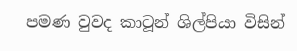පමණ වුවද කාටූන් ශිල්පියා විසින්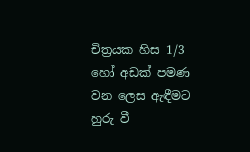චිත්‍රයක හිස 1/3 හෝ අඩක් පමණ වන ලෙස ඇඳීමට හුරු වී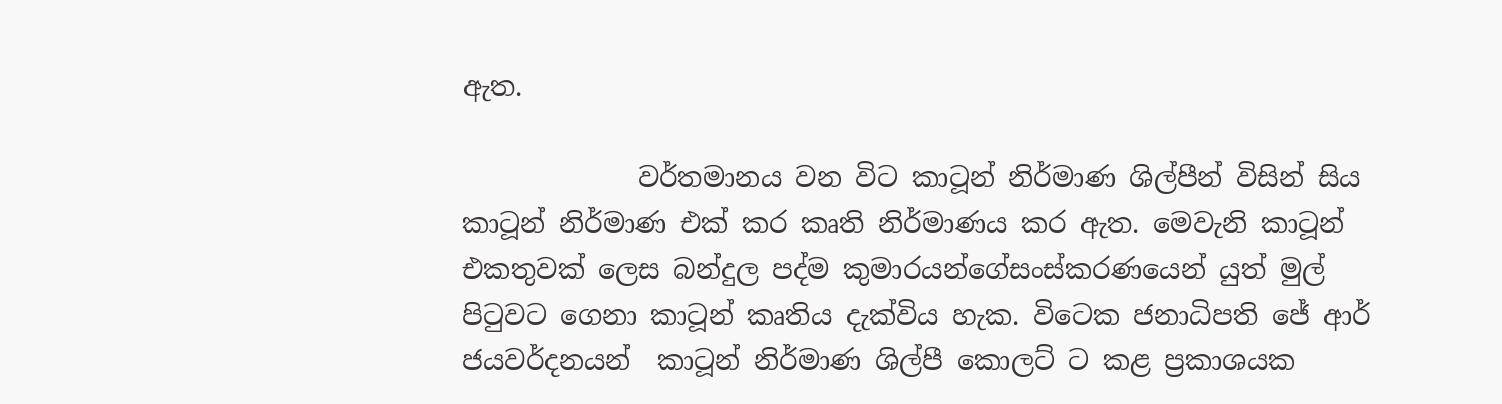ඇත.

             වර්තමානය වන විට කාටූන් නිර්මාණ ශිල්පීන් විසින් සිය කාටූන් නිර්මාණ එක් කර කෘති නිර්මාණය කර ඇත. මෙවැනි කාටූන් එකතුවක් ලෙස බන්දුල පද්ම කුමාරයන්ගේසංස්කරණයෙන් යුත් මුල් පිටුවට ගෙනා කාටූන් කෘතිය දැක්විය හැක. විටෙක ජනාධිපති ජේ ආර් ජයවර්දනයන්  කාටූන් නිර්මාණ ශිල්පී කොලට් ට කළ ප්‍රකාශයක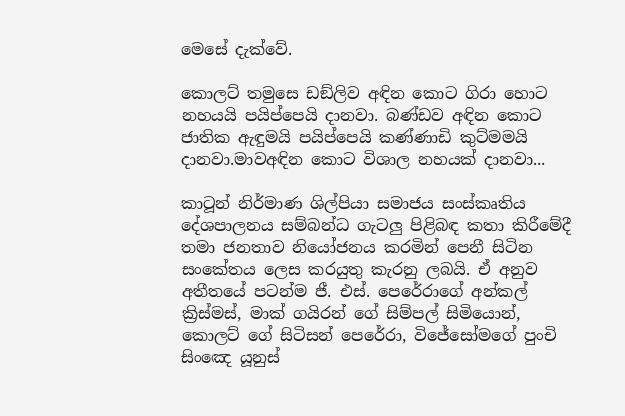මෙසේ දැක්වේ.

කොලට් තමුසෙ ඩඞ්ලිව අඳින කොට ගිරා හොට නහයයි පයිප්පෙයි දානවා. බණ්ඩව අඳින කොට ජාතික ඇඳුමයි පයිප්පෙයි කණ්ණාඩි කුට්මමයි දානවා.මාවඅඳින කොට විශාල නහයක් දානවා...

කාටූන් නිර්මාණ ශිල්පියා සමාජය සංස්කෘතිය දේශපාලනය සම්බන්ධ ගැටලු පිළිබඳ කතා කිරීමේදී තමා ජනතාව නියෝජනය කරමින් පෙනී සිටින සංකේතය ලෙස කරයුතු කැරනු ලබයි. ඒ අනුව අතීතයේ පටන්ම ජී. එස්. පෙරේරාගේ අන්කල් ක්‍රිස්මස්, මාක් ගයිරන් ගේ සිම්පල් සිමියොන්, කොලට් ගේ සිටිසන් පෙරේරා, විජේසෝමගේ පුංචි සිංඤෙ යූනුස්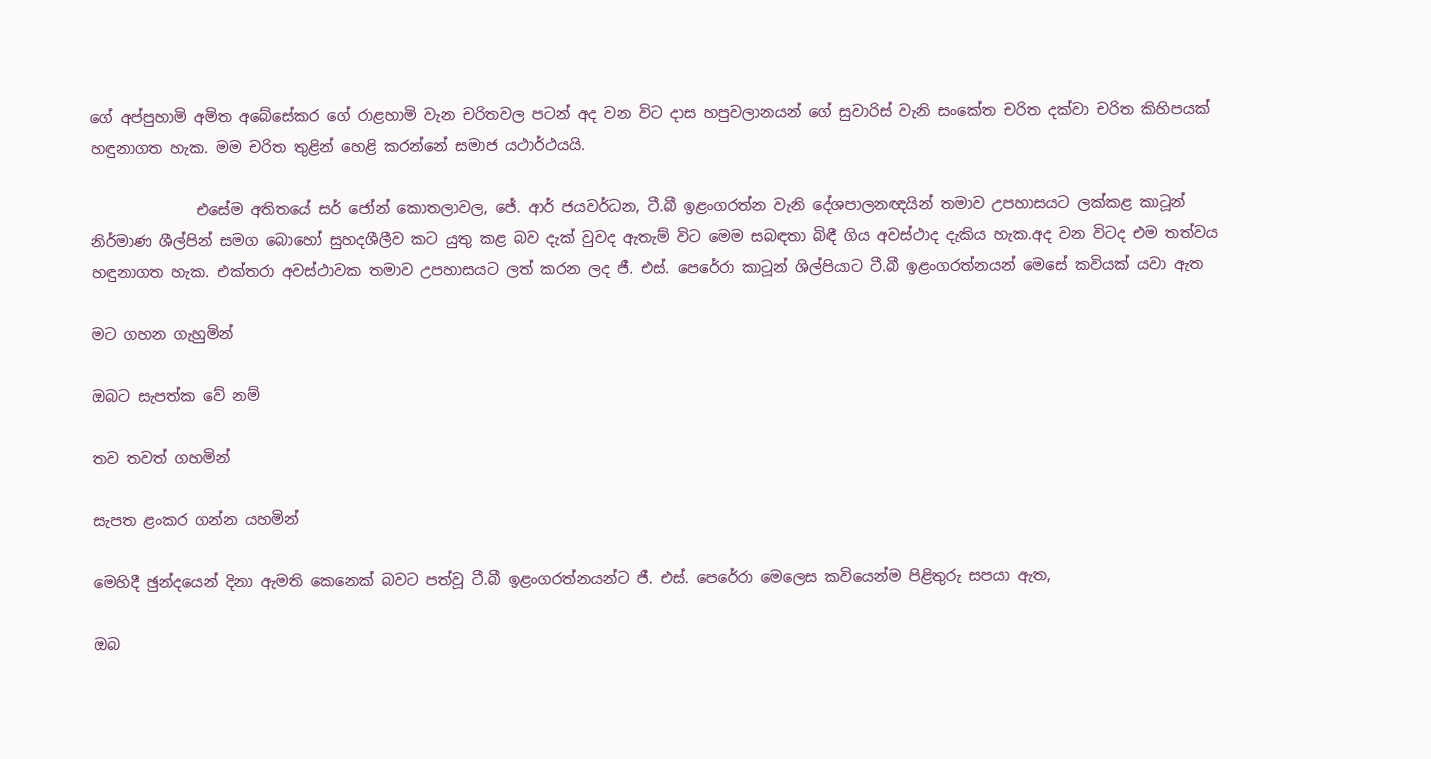ගේ අප්පුහාමි අමිත අබේසේකර ගේ රාළහාමි වැන චරිතවල පටන් අද වන විට දාස හපුවලානයන් ගේ සුවාරිස් වැනි සංකේත චරිත දක්වා චරිත කිහිපයක් හඳුනාගත හැක. මම චරිත තුළින් හෙළි කරන්නේ සමාජ යථාර්ථයයි.

              එසේම අතිතයේ සර් ජෝන් කොතලාවල, ජේ. ආර් ජයවර්ධන, ටී.බී ඉළංගරත්න වැනි දේශපාලනඥයින් තමාව උපහාසයට ලක්කළ කාටූන්  නිර්මාණ ශීල්පින් සමග බොහෝ සුහදශීලීව කට යුතු කළ බව දැක් වුවද ඇතැම් විට මෙම සබඳතා බිඳී ගිය අවස්ථාද දැකිය හැක.අද වන විටද එම තත්වය හඳුනාගත හැක. එක්තරා අවස්ථාවක තමාව උපහාසයට ලත් කරන ලද ජී. එස්. පෙරේරා කාටූන් ශිල්පියාට ටී.බී ඉළංගරත්නයන් මෙසේ කවියක් යවා ඇත

මට ගහන ගැහුමින්

ඔබට සැපත්ක වේ නම්

තව තවත් ගහමින්

සැපත ළංකර ගන්න යහමින්

මෙහිදී ඡුන්දයෙන් දිනා ඇමති කෙනෙක් බවට පත්වූ ටී.බී ඉළංගරත්නයන්ට ජී. එස්. පෙරේරා මෙලෙස කවියෙන්ම පිළිතුරු සපයා ඇත,

ඔබ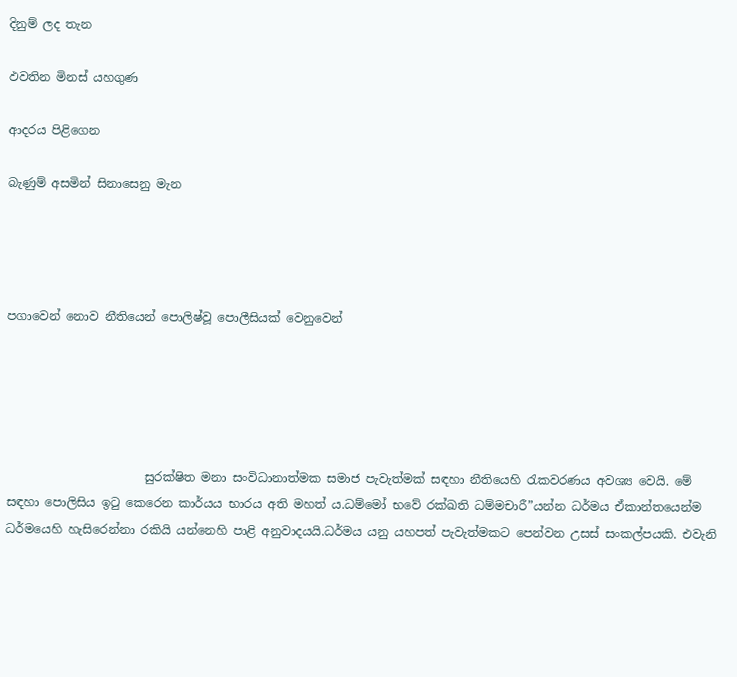දිනුම් ලද තැන

ඵවතින මිනස් යහගුණ

ආදරය පිළිගෙන

බැණුම් අසමින් සිනාසෙනු මැන




පගාවෙන් නොව නීතියෙන් පොලිෂ්වූ පොලීසියක් වෙනුවෙන්





                       සුරක්ෂිත මනා සංවිධානාත්මක සමාජ පැවැත්මක් සඳහා නීතියෙහි රැකවරණය අවශ්‍ය වෙයි. මේ සඳහා පොලිසිය ඉටු කෙරෙන කාර්යය භාරය අති මහත් ය.ධම්මෝ භවේ රක්ඛති ධම්මචාරී”යන්න ධර්මය ඒකාන්තයෙන්ම ධර්මයෙහි හැසිරෙන්නා රකියි යන්නෙහි පාළි අනුවාදයයි.ධර්මය යනු යහපත් පැවැත්මකට පෙන්වන උසස් සංකල්පයකි. එවැනි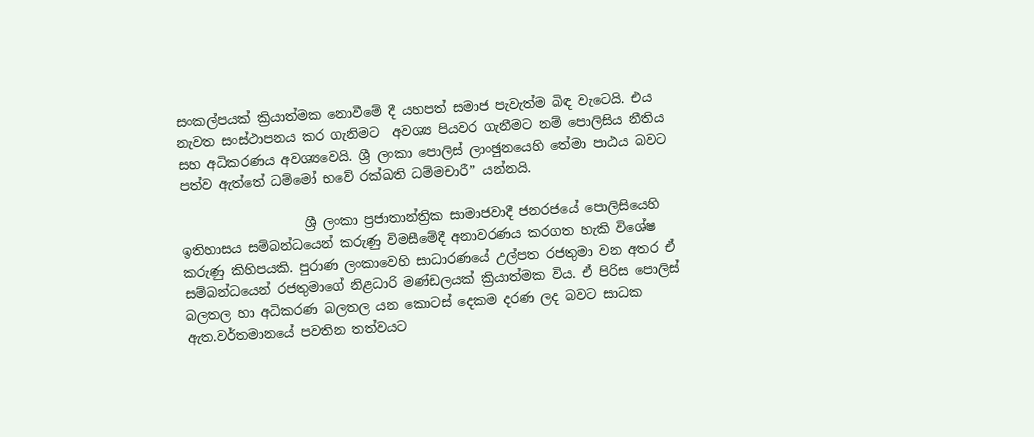සංකල්පයක් ක්‍රියාත්මක නොවීමේ දී යහපත් සමාජ පැවැත්ම බිඳ වැටෙයි. එය නැවත සංස්ථාපනය කර ගැනිමට  අවශ්‍ය පියවර ගැනීමට නම් පොලිසිය නීතිය සහ අධිකරණය අවශ්‍යවෙයි. ශ්‍රී ලංකා පොලිස් ලාංඡුනයෙහි තේමා පාඨය බවට පත්ව ඇත්තේ ධම්මෝ භවේ රක්ඛති ධම්මචාරී” යන්නයි.

                   ශ්‍රී ලංකා ප්‍රජාතාන්ත්‍රික සාමාජවාදී ජනරජයේ පොලිසියෙහි ඉතිහාසය සම්බන්ධයෙන් කරුණු විමසීමේදී අනාවරණය කරගත හැකි විශේෂ කරුණු කිහිපයකි. පුරාණ ලංකාවෙහි සාධාරණයේ උල්පත රජතුමා වන අතර ඒ සම්බන්ධයෙන් රජතුමාගේ නිළධාරි මණ්ඩලයක් ක්‍රියාත්මක විය. ඒ පිරිස පොලිස් බලතල හා අධිකරණ බලතල යන කොටස් දෙකම දරණ ලද බවට සාධක ඇත.වර්තමානයේ පවතින තත්වයට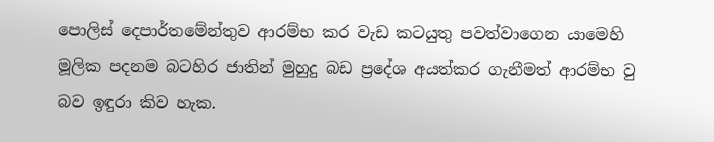පොලිස් දෙපාර්තමේන්තුව ආරම්භ කර වැඩ කටයුතු පවත්වාගෙන යාමෙහි මූලික පදනම බටහිර ජාතින් මුහුදු බඩ ප්‍රදේශ අයත්කර ගැනීමත් ආරම්භ වු බව ඉඳුරා කිව හැක.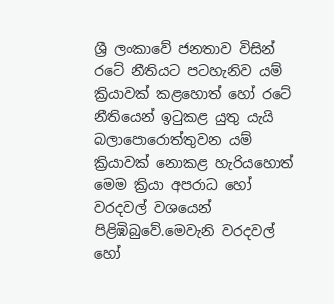ශ්‍රී ලංකාවේ ජනතාව විසින් රටේ නීතියට පටහැනිව යම් ක්‍රියාවක් කළහොත් හෝ රටේ නීතියෙන් ඉටුකළ යුතු යැයි බලාපොරොත්තුවන යම් ක්‍රියාවක් නොකළ හැරියහොත් මෙම ක්‍රියා අපරාධ හෝ වරදවල් වශයෙන් පිළිඹිබුවේ.මෙවැනි වරදවල් හෝ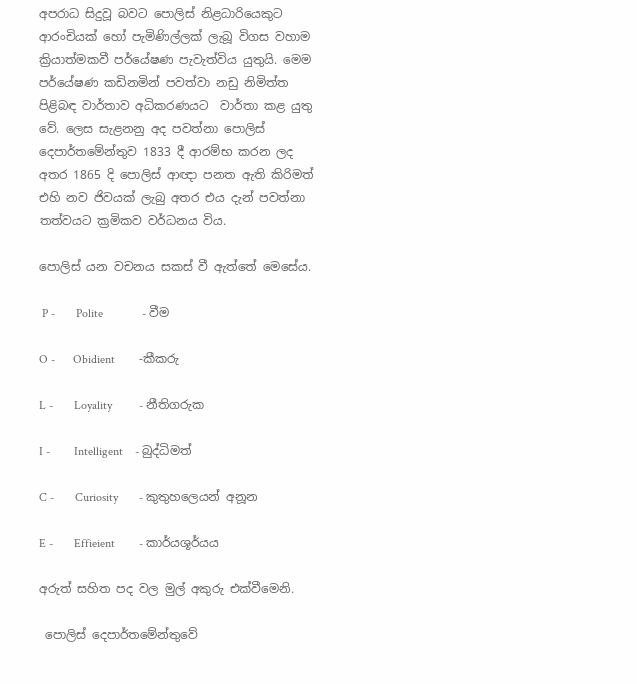අපරාධ සිදුවූ බවට පොලිස් නිළධාරියෙකුට ආරංචියක් හෝ පැමිණිල්ලක් ලැබූ විගස වහාම ක්‍රියාත්මකවී පර්යේෂණ පැවැත්විය යුතුයි. මෙම පර්යේෂණ කඩිනමින් පවත්වා නඩු නිමිත්ත පිළිබඳ වාර්තාව අධිකරණයට  වාර්තා කළ යුතු වේ. ලෙස සැළනනු අද පවත්නා පොලිස් දෙපාර්තමේන්තුව 1833 දී ආරම්භ කරන ලද අතර 1865 දි පොලිස් ආඥා පනත ඇති කිරිමත් එහි නව ජිවයක් ලැබු අතර එය දැන් පවත්නා තත්වයට ක්‍රමිකව වර්ධනය විය.

පොලිස් යන වචනය සකස් වී ඇත්තේ මෙසේය.

 P -       Polite             - වීම

O -      Obidient        -කීකරු

L -       Loyality         - නීතිගරුක

I -        Intelligent    - බුද්ධිමත්

C -       Curiosity       - කුතුහලෙයන් අනූන

E -       Effieient        - කාර්යශූර්යය

අරුත් සහිත පද වල මුල් අකුරු එක්වීමෙනි.

 පොලිස් දෙපාර්තමේන්තුවේ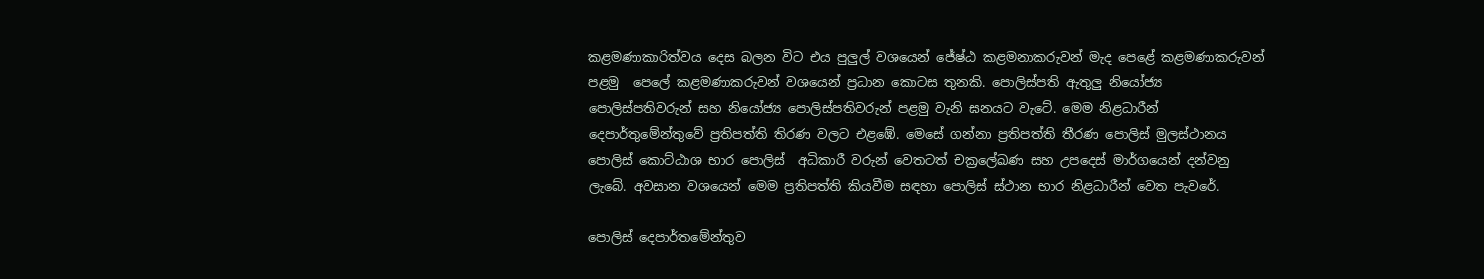කළමණාකාරිත්වය දෙස බලන විට එය පුලුල් වශයෙන් ජේෂ්ඨ කළමනාකරුවන් මැද පෙළේ කළමණාකරුවන් පළමු  පෙලේ කළමණාකරුවන් වශයෙන් ප්‍රධාන කොටස තුනකි. පොලිස්පති ඇතුලු නියෝජ්‍ය පොලිස්පතිවරුන් සහ නියෝජ්‍ය පොලිස්පතිවරුන් පළමු වැනි ඝනයට වැටේ. මෙම නිළධාරීන් දෙපාර්තුමේන්තුවේ ප්‍රතිපත්ති තිරණ වලට එළඹේ. මෙසේ ගන්නා ප්‍රතිපත්ති තීරණ පොලිස් මුලස්ථානය පොලිස් කොට්ඨාශ භාර පොලිස්  අධිකාරී වරුන් වෙතටත් චක්‍රලේඛණ සහ උපදෙස් මාර්ගයෙන් දන්වනු ලැබේ. අවසාන වශයෙන් මෙම ප්‍රතිපත්ති කියවීම සඳහා පොලිස් ස්ථාන භාර නිළධාරීන් වෙත පැවරේ.

පොලිස් දෙපාර්තමේන්තුව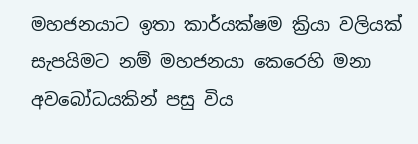මහජනයාට ඉතා කාර්යක්ෂම ක්‍රියා වලියක් සැපයිමට නම් මහජනයා කෙරෙහි මනා අවබෝධයකින් පසු විය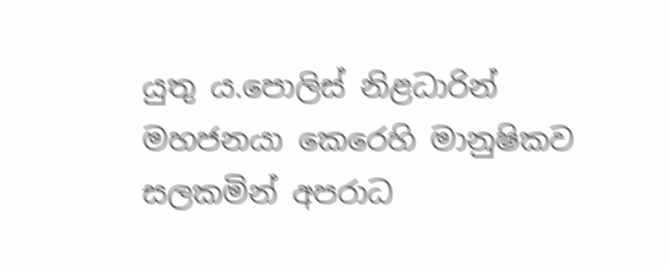යුතු ය.පොලිස් නිළධාරින් මහජනයා කෙරෙහි මානුෂිකව සලකමින් අපරාධ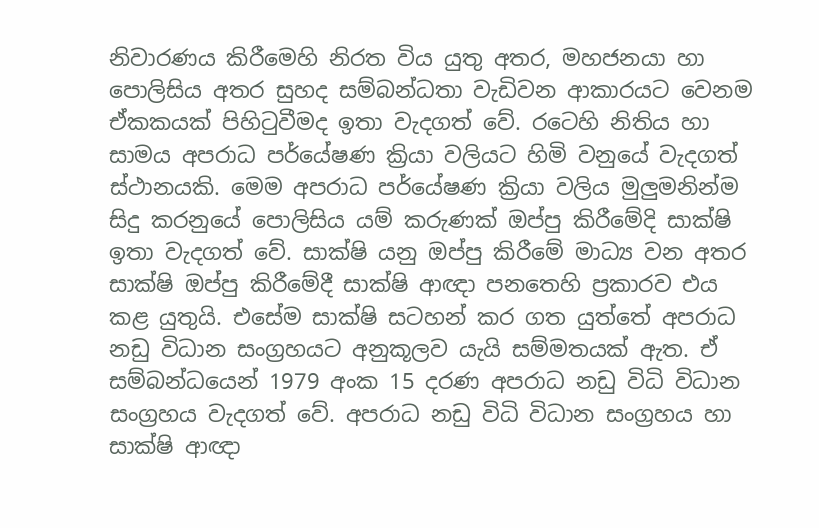නිවාරණය කිරීමෙහි නිරත විය යුතු අතර, මහජනයා හා පොලිසිය අතර සුහද සම්බන්ධතා වැඩිවන ආකාරයට වෙනම ඒකකයක් පිහිටුවීමද ඉතා වැදගත් වේ. රටෙහි නිතිය හා සාමය අපරාධ පර්යේෂණ ක්‍රියා වලියට හිමි වනුයේ වැදගත් ස්ථානයකි. මෙම අපරාධ පර්යේෂණ ක්‍රියා වලිය මුලුමනින්ම සිදු කරනුයේ පොලිසිය යම් කරුණක් ඔප්පු කිරීමේදි සාක්ෂි ඉතා වැදගත් වේ. සාක්ෂි යනු ඔප්පු කිරීමේ මාධ්‍ය වන අතර සාක්ෂි ඔප්පු කිරීමේදී සාක්ෂි ආඥා පනතෙහි ප්‍රකාරව එය කළ යුතුයි. එසේම සාක්ෂි සටහන් කර ගත යුත්තේ අපරාධ නඩු විධාන සංග්‍රහයට අනුකූලව යැයි සම්මතයක් ඇත. ඒ සම්බන්ධයෙන් 1979 අංක 15 දරණ අපරාධ නඩු විධි විධාන සංග්‍රහය වැදගත් වේ. අපරාධ නඩු විධි විධාන සංග්‍රහය හා සාක්ෂි ආඥා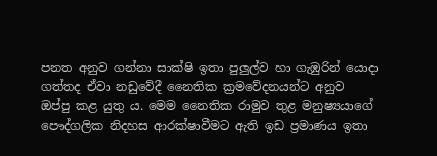පනත අනුව ගන්නා සාක්ෂි ඉතා පුලුල්ව හා ගැඹුරින් යොදා ගත්තද ඒවා නඩුවේදී නෛතික ක්‍රමවේදනයන්ට අනුව ඔප්පු කළ යුතු ය. මෙම නෛතික රාමුව තුළ මනුෂ්‍යයාගේ පෞද්ගලික නිදහස ආරක්ෂාවීමට ඇති ඉඩ ප්‍රමාණය ඉතා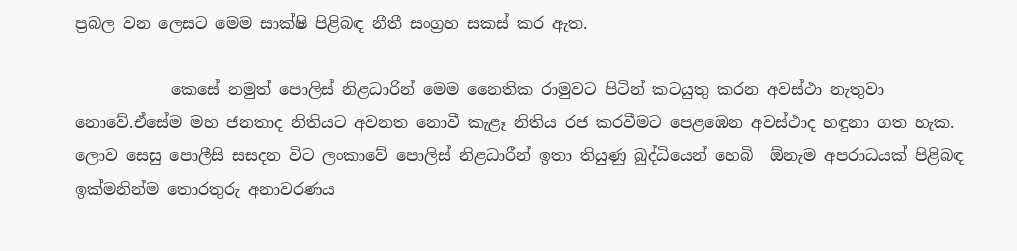ප්‍රබල වන ලෙසට මෙම සාක්ෂි පිළිබඳ නීතී සංග්‍රහ සකස් කර ඇත.

            කෙසේ නමුත් පොලිස් නිළධාරින් මෙම නෛතික රාමුවට පිටින් කටයුතු කරන අවස්ථා නැතුවා නොවේ.ඒසේම මහ ජනතාද නිතියට අවනත නොවී කැළෑ නිතිය රජ කරවීමට පෙළඹෙන අවස්ථාද හඳුනා ගත හැක. ලොව සෙසු පොලීසි සසදන විට ලංකාවේ පොලිස් නිළධාරීන් ඉතා තියුණු බුද්ධියෙන් හෙබි  ඕනැම අපරාධයක් පිළිබඳ ඉක්මනින්ම තොරතුරු අනාවරණය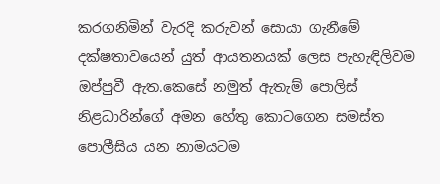කරගනිමින් වැරදි කරුවන් සොයා ගැනීමේ දක්ෂතාවයෙන් යුත් ආයතනයක් ලෙස පැහැඳිලිවම ඔප්පුවී ඇත.කෙසේ නමුත් ඇතැම් පොලිස් නිළධාරින්ගේ අමන හේතු කොටගෙන සමස්ත පොලීසිය යන නාමයටම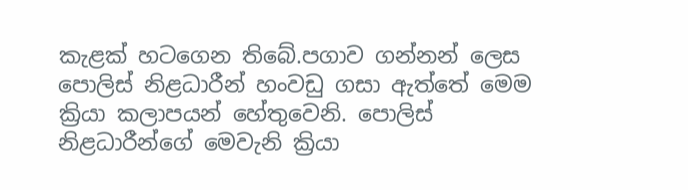කැළක් හටගෙන තිබේ.පගාව ගන්නන් ලෙස පොලිස් නිළධාරීන් හංවඩු ගසා ඇත්තේ මෙම ක්‍රියා කලාපයන් හේතුවෙනි. පොලිස් නිළධාරීන්ගේ මෙවැනි ක්‍රියා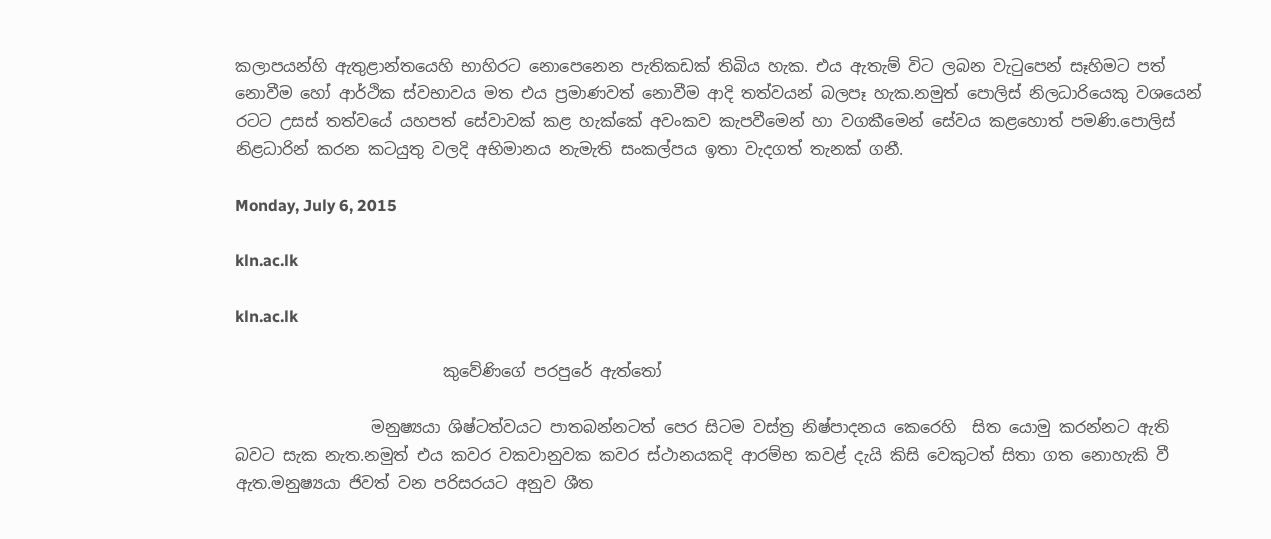කලාපයන්හි ඇතුළාන්තයෙහි භාහිරට නොපෙනෙන පැතිකඩක් තිබිය හැක. එය ඇතැම් විට ලබන වැටුපෙන් සෑහිමට පත් නොවීම හෝ ආර්ථික ස්වභාවය මත එය ප්‍රමාණවත් නොවීම ආදි තත්වයන් බලපෑ හැක.නමුත් පොලිස් නිලධාරියෙකු වශයෙන්  රටට උසස් තත්වයේ යහපත් සේවාවක් කළ හැක්කේ අවංකව කැපවීමෙන් හා වගකීමෙන් සේවය කළහොත් පමණි.පොලිස් නිළධාරින් කරන කටයුතු වලදි අභිමානය නැමැති සංකල්පය ඉතා වැදගත් තැනක් ගනී.

Monday, July 6, 2015

kln.ac.lk

kln.ac.lk

                          කුවේණිගේ පරපුරේ ඇත්තෝ

                 මනුෂ්‍යයා ශිෂ්ටත්වයට පාතබන්නටත් පෙර සිටම වස්ත්‍ර නිෂ්පාදනය කෙරෙහි  සිත යොමු කරන්නට ඇති බවට සැක නැත.නමුත් එය කවර වකවානුවක කවර ස්ථානයකදි ආරම්භ කවළ් දැයි කිසි වෙකුටත් සිතා ගත නොහැකි වී ඇත.මනුෂ්‍යයා ජිවත් වන පරිසරයට අනුව ශීත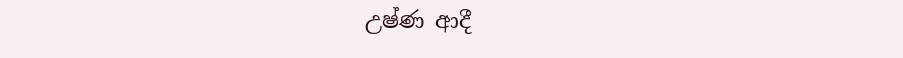උෂ්ණ ආදී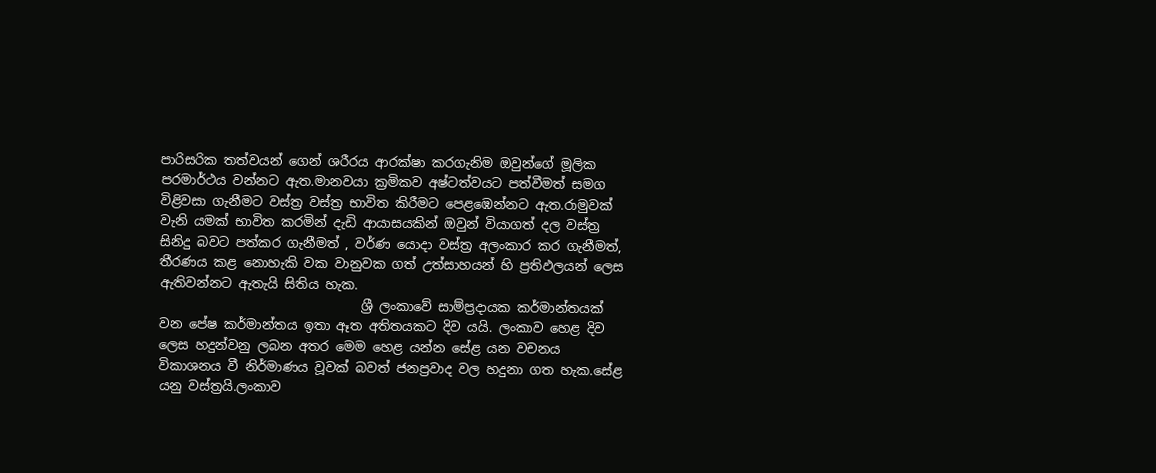පාරිසරික තත්වයන් ගෙන් ශරීරය ආරක්ෂා කරගැනිම ඔවුන්ගේ මූලික පරමාර්ථය වන්නට ඇත.මානවයා ක්‍රමිකව අෂ්ටත්වයට පත්වීමත් සමග  විළිවසා ගැනීමට වස්ත්‍ර වස්ත්‍ර භාවිත කිරීමට පෙළඹෙන්නට ඇත.රාමුවක් වැනි යමක් භාවිත කරමින් දැඩි ආයාසයකින් ඔවුන් වියාගත් දල වස්ත්‍ර සිනිදු බවට පත්කර ගැනීමත් , වර්ණ යොදා වස්ත්‍ර අලංකාර කර ගැනීමත්, තීරණය කළ නොහැකි වක වානුවක ගත් උත්සාහයන් හි ප්‍රතිඵලයන් ලෙස ඇතිවන්නට ඇතැයි සිතිය හැක.
                               ශ්‍රී ලංකාවේ සාම්ප්‍රදායක කර්මාන්තයක් වන පේෂ කර්මාන්තය ඉතා ඈත අතිතයකට දිව යයි. ලංකාව හෙළ දිව ලෙස හදුන්වනු ලබන අතර මෙම හෙළ යන්න සේළ යන වචනය විකාශනය වී නිර්මාණය වූවක් බවත් ජනප්‍රවාද වල හදුනා ගත හැක.සේළ යනු වස්ත්‍රයි.ලංකාව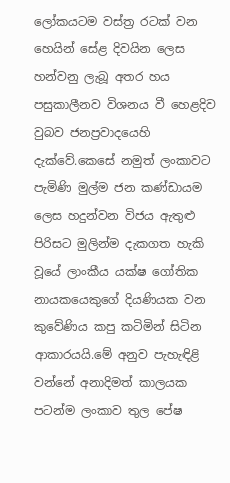ලෝකයටම වස්ත්‍ර රටක් වන හෙයින් සේළ දිවයින ලෙස හන්වනු ලැබූ අතර හය පසුකාලීනව විශනය වී හෙළදිව වුබව ජනප්‍රවාදයෙහි දැක්වේ.කෙසේ නමුත් ලංකාවට පැමිණි මුල්ම ජන කණ්ඩායම  ලෙස හදුන්වන විජය ඇතුළු පිරිසට මුලින්ම දැකගත හැකි වූයේ ලාංකීය යක්ෂ ගෝතික නායකයෙකුගේ දියණියක වන කුවේණිය කපු කටිමින් සිටින ආකාරයයි.මේ අනුව පැහැඳිළි වන්නේ අනාදිමත් කාලයක පටන්ම ලංකාව තුල පේෂ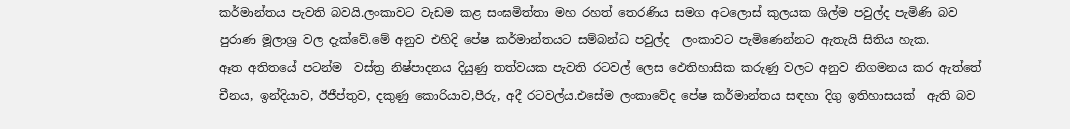කර්මාන්තය පැවති බවයි.ලංකාවට වැඩම කළ සංඝමිත්තා මහ රහත් තෙරණිය සමග අටලොස් කුලයක ශිල්ම පවුල්ද පැමිණි බව පුරාණ මූලාශ්‍ර වල දැක්වේ.මේ අනුව එහිදි පේෂ කර්මාන්තයට සම්බන්ධ පවුල්ද  ලංකාවට පැමිණෙන්නට ඇතැයි සිතිය හැක.
ඈත අතිතයේ පටන්ම  වස්ත්‍ර නිෂ්පාදනය දියුණු තත්වයක පැවති රටවල් ලෙස ඵෙතිහාසික කරුණු වලට අනුව නිගමනය කර ඇත්තේ චීනය, ඉන්දියාව, ඊජීප්තුව, දකුණු කොරියාව,පීරු, අදී රටවල්ය.එසේම ලංකාවේද පේෂ කර්මාන්තය සඳහා දිගු ඉතිහාසයක්  ඇති බව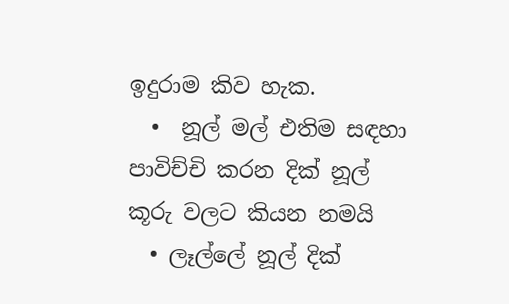ඉදුරාම කිව හැක.
  •  නූල් මල් එතිම සඳහා පාවිච්චි කරන දික් නූල් කූරු වලට කියන නමයි
  • ලෑල්ලේ නූල් දික්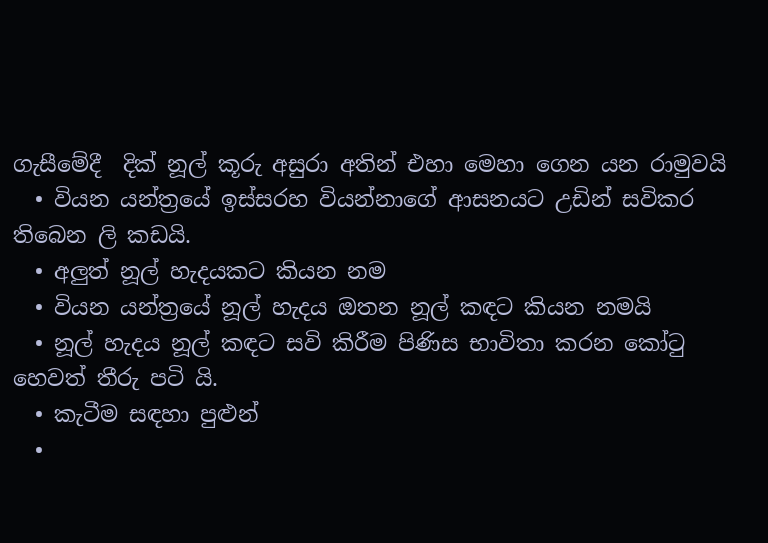ගැසීමේදී  දික් නූල් කූරු අසුරා අතින් එහා මෙහා ගෙන යන රාමුවයි
  • වියන යන්ත්‍රයේ ඉස්සරහ වියන්නාගේ ආසනයට උඩින් සවිකර තිබෙන ලි කඩයි.
  • අලුත් නූල් හැදයකට කියන නම
  • වියන යන්ත්‍රයේ නූල් හැදය ඔතන නූල් කඳට කියන නමයි
  • නූල් හැදය නූල් කඳට සවි කිරීම පිණිස භාවිතා කරන කෝටු හෙවත් තීරු පටි යි.
  • කැටීම සඳහා පුළුන්
  •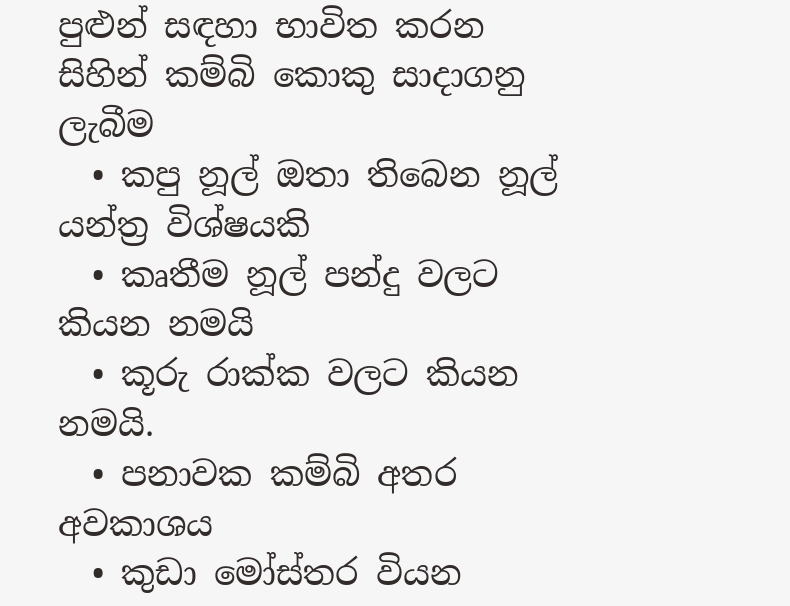පුළුන් සඳහා භාවිත කරන සිහින් කම්බි කොකු සාදාගනු ලැබීම
  • කපු නූල් ඔතා තිබෙන නූල් යන්ත්‍ර විශ්ෂයකි
  • කෘතීම නූල් පන්දු වලට කියන නමයි
  • කූරු රාක්ක වලට කියන නමයි.
  • පනාවක කම්බි අතර අවකාශය
  • කුඩා මෝස්තර වියන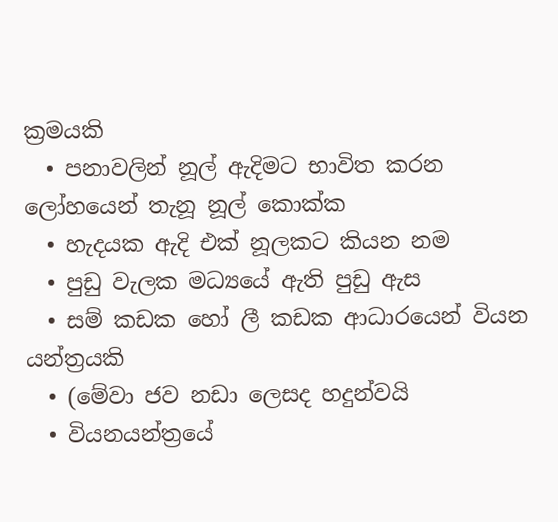ක්‍රමයකි
  • පනාවලින් නූල් ඇදිමට භාවිත කරන ලෝහයෙන් තැනූ නූල් කොක්ක
  • හැදයක ඇදි එක් නූලකට කියන නම
  • පුඩු වැලක මධ්‍යයේ ඇති පුඩු ඇස
  • සම් කඩක හෝ ලී කඩක ආධාරයෙන් වියන යන්ත්‍රයකි
  • (මේවා ජව නඩා ලෙසද හදුන්වයි
  • වියනයන්ත්‍රයේ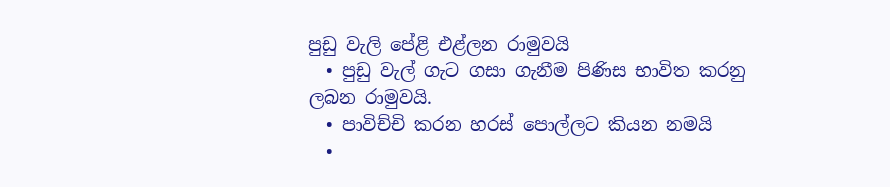පුඩු වැලි පේළි එළ්ලන රාමුවයි
  • පුඩු වැල් ගැට ගසා ගැනීම පිණිස භාවිත කරනු ලබන රාමුවයි.
  • පාවිච්චි කරන හරස් පොල්ලට කියන නමයි
  •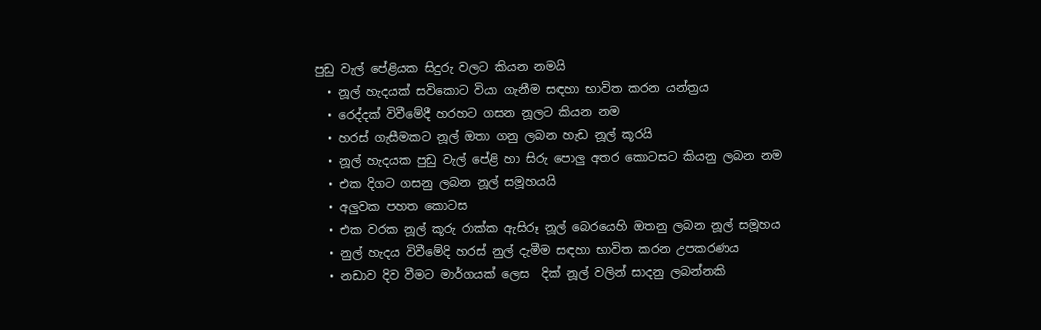පුඩු වැල් පේළියක සිදුරු වලට කියන නමයි
  • නූල් හැදයක් සවිකොට වියා ගැනීම සඳහා භාවිත කරන යන්ත්‍රය
  • රෙද්දක් විවීමේදී හරහට ගසන නූලට කියන නම
  • හරස් ගැසීමකට නූල් ඔතා ගනු ලබන හැඩ නූල් කූරයි
  • නූල් හැදයක පුඩු වැල් පේළි හා සිරු පොලු අතර කොටසට කියනු ලබන නම
  • එක දිගට ගසනු ලබන නූල් සමූහයයි
  • අලුවක පහත කොටස
  • එක වරක නූල් කූරු රාක්ක ඇසිරූ නූල් බෙරයෙහි ඔතනු ලබන නූල් සමූහය
  • නුල් හැදය විවීමේදි හරස් නුල් දැමීම සඳහා භාවිත කරන උපකරණය
  • නඩාව දිව වීමට මාර්ගයක් ලෙස  දික් නූල් වලින් සාදනු ලබන්නකි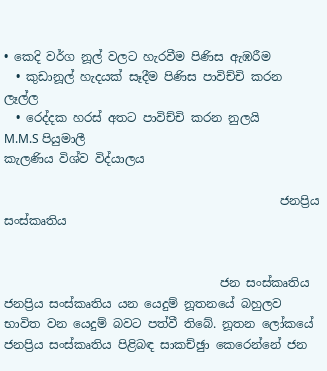• කෙදි වර්ග නූල් වලට හැරවීම පිණිස ඇඹරීම
  • කුඩානූල් හැදයක් සෑදීම පිණිස පාවිච්චි කරන ලෑල්ල
  • රෙද්දක හරස් අතට පාවිච්චි කරන නුලයි
M.M.S පියුමාලී
කැලණිය විශ්ව විද්යාලය

                                              ජනප්‍රිය සංස්කෘතිය


                                    ජන සංස්කෘතිය ජනප්‍රිය සංස්කෘතිය යන යෙදුම් නූතනයේ බහුලව භාවිත වන යෙදුම් බවට පත්වී තිබේ. නූතන ලෝකයේ ජනප්‍රිය සංස්කෘතිය පිළිබඳ සාකච්ඡුා කෙරෙන්නේ ජන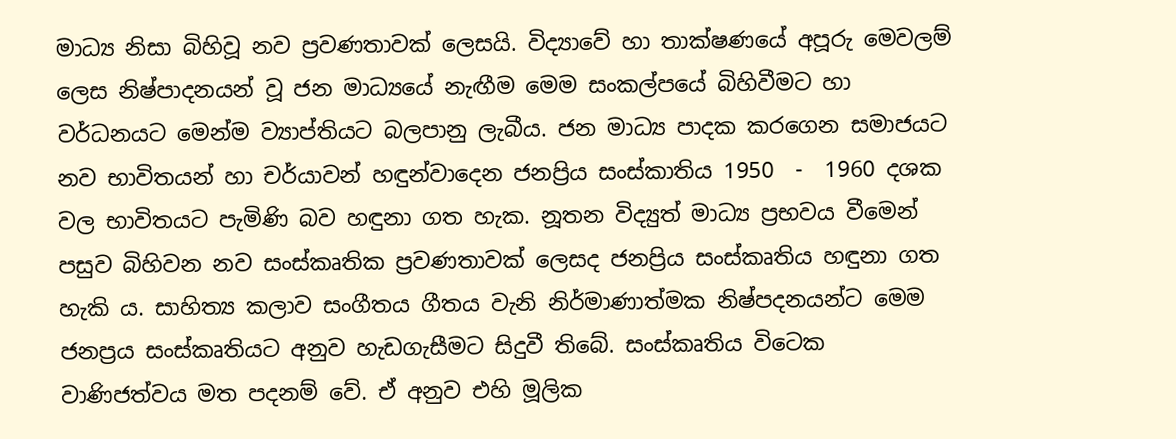මාධ්‍ය නිසා බිහිවූ නව ප්‍රවණතාවක් ලෙසයි. විද්‍යාවේ හා තාක්ෂණයේ අපූරු මෙවලම් ලෙස නිෂ්පාදනයන් වූ ජන මාධ්‍යයේ නැඟීම මෙම සංකල්පයේ බිහිවීමට හා වර්ධනයට මෙන්ම ව්‍යාප්තියට බලපානු ලැබීය. ජන මාධ්‍ය පාදක කරගෙන සමාජයට නව භාවිතයන් හා චර්යාවන් හඳුන්වාදෙන ජනප්‍රිය සංස්කාතිය 1950  -  1960 දශක වල භාවිතයට පැමිණි බව හඳුනා ගත හැක. නූතන විද්‍යුත් මාධ්‍ය ප්‍රභවය වීමෙන් පසුව බිහිවන නව සංස්කෘතික ප්‍රවණතාවක් ලෙසද ජනප්‍රිය සංස්කෘතිය හඳුනා ගත හැකි ය. සාහිත්‍ය කලාව සංගීතය ගීතය වැනි නිර්මාණාත්මක නිෂ්පදනයන්ට මෙම ජනප්‍රය සංස්කෘතියට අනුව හැඩගැසීමට සිදුවී තිබේ. සංස්කෘතිය විටෙක වාණිජත්වය මත පදනම් වේ. ඒ අනුව එහි මූලික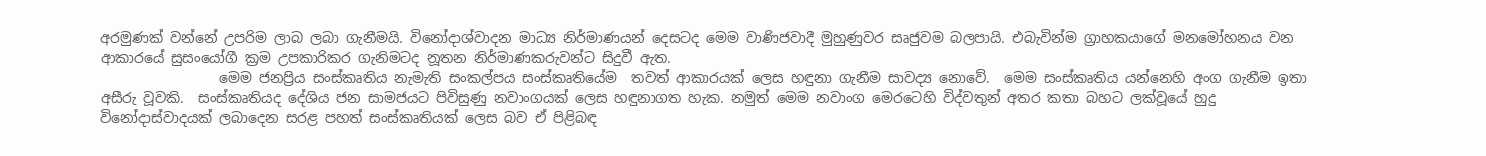අරමුණක් වන්නේ උපරිම ලාබ ලබා ගැනීමයි. විනෝදාශ්වාදන මාධ්‍ය නිර්මාණයන් දෙසටද මෙම වාණිජවාදී මුහුණුවර සෘජුවම බලපායි. එබැවින්ම ග්‍රාහකයාගේ මනමෝහනය වන ආකාරයේ සුසංයෝගී ක්‍රම උපකාරිකර ගැනිමටද නූතන නිර්මාණකරුවන්ට සිදුවී ඇත.
                 මෙම ජනප්‍රිය සංස්කෘතිය නැමැති සංකල්පය සංස්කෘතියේම  තවත් ආකාරයක් ලෙස හඳුනා ගැනීම සාවද්‍ය නොවේ.  මෙම සංස්කෘතිය යන්නෙහි අංග ගැනීම ඉතා අසීරු වූවකි.  සංස්කෘතියද දේශිය ජන සාමජයට පිවිසුණු නවාංගයක් ලෙස හඳුනාගත හැක. නමුත් මෙම නවාංග මෙරටෙහි විද්වතුන් අතර කතා බහට ලක්වූයේ හුදු විනෝදාස්වාදයක් ලබාදෙන සරළ පහත් සංස්කෘතියක් ලෙස බව ඒ පිළිබඳ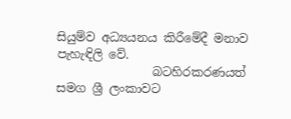සියුම්ව අධ්‍යයනය කිරීමේදී මනාව පැහැඳිලි වේ.
                බටහිරකරණයත් සමග ශ්‍රී ලංකාවට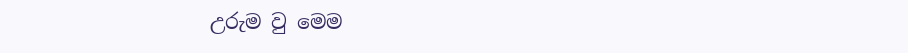උරුම වු මෙම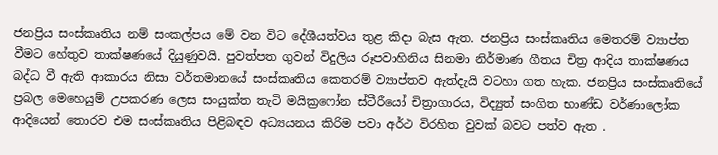ජනප්‍රිය සංස්කෘතිය නම් සංකල්පය මේ වන විට දේශීයත්වය තුළ කිදා බැස ඇත. ජනප්‍රිය සංස්කෘතිය මෙතරම් ව්‍යාප්ත වීමට හේතුව තාක්ෂණයේ දියුණුවයි. පුවත්පත ගුවන් විදුලිය රූපවාහිනිය සිනමා නිර්මාණ ගීතය චිත්‍ර ආදිය තාක්ෂණය බද්ධ වී ඇති ආකාරය නිසා වර්තමානයේ සංස්කෘතිය කෙතරම් ව්‍යාප්තව ඇත්දැයි වටහා ගත හැක. ජනප්‍රිය සංස්කෘතියේ ප්‍රබල මෙහෙයුම් උපකරණ ලෙස සංයුක්ත තැටි මයික්‍රෆෝන ස්ටීරීයෝ චිත්‍රාගාරය, විද්‍යුත් සංගිත භාණ්ඩ වර්ණාලෝක ආදියෙන් තොරව එම සංස්කෘතිය පිළිබඳව අධ්‍යයනය කිරිම පවා අර්ථ විරහිත වුවක් බවට පත්ව ඇත .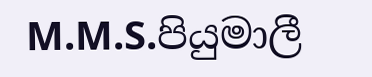M.M.S.පියුමාලී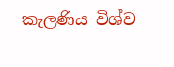කැලණිය විශ්ව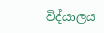විද්යාලය